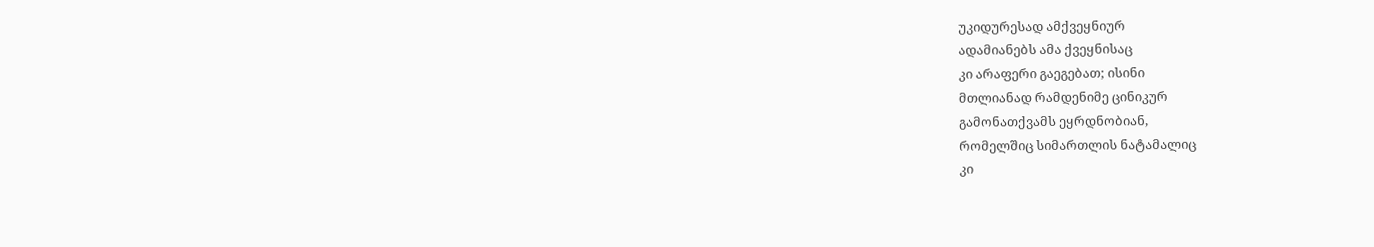უკიდურესად ამქვეყნიურ
ადამიანებს ამა ქვეყნისაც
კი არაფერი გაეგებათ; ისინი
მთლიანად რამდენიმე ცინიკურ
გამონათქვამს ეყრდნობიან,
რომელშიც სიმართლის ნატამალიც
კი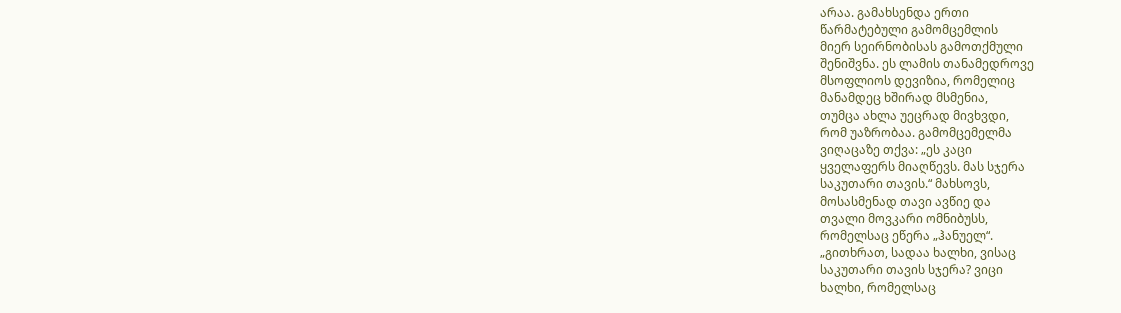არაა. გამახსენდა ერთი
წარმატებული გამომცემლის
მიერ სეირნობისას გამოთქმული
შენიშვნა. ეს ლამის თანამედროვე
მსოფლიოს დევიზია, რომელიც
მანამდეც ხშირად მსმენია,
თუმცა ახლა უეცრად მივხვდი,
რომ უაზრობაა. გამომცემელმა
ვიღაცაზე თქვა: „ეს კაცი
ყველაფერს მიაღწევს. მას სჯერა
საკუთარი თავის.“ მახსოვს,
მოსასმენად თავი ავწიე და
თვალი მოვკარი ომნიბუსს,
რომელსაც ეწერა „ჰანუელ“.
„გითხრათ, სადაა ხალხი, ვისაც
საკუთარი თავის სჯერა? ვიცი
ხალხი, რომელსაც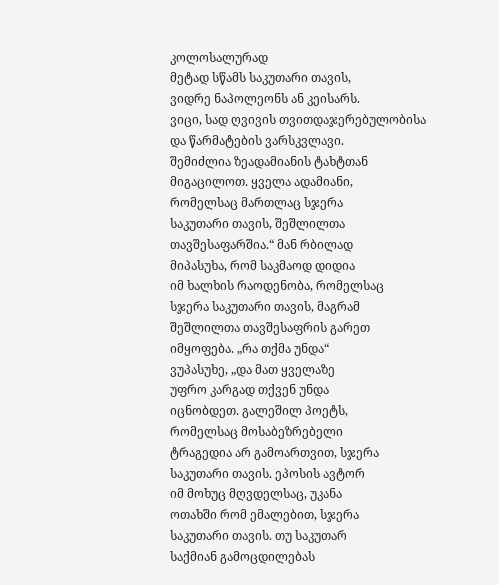კოლოსალურად
მეტად სწამს საკუთარი თავის,
ვიდრე ნაპოლეონს ან კეისარს.
ვიცი, სად ღვივის თვითდაჯერებულობისა
და წარმატების ვარსკვლავი.
შემიძლია ზეადამიანის ტახტთან
მიგაცილოთ. ყველა ადამიანი,
რომელსაც მართლაც სჯერა
საკუთარი თავის, შეშლილთა
თავშესაფარშია.“ მან რბილად
მიპასუხა, რომ საკმაოდ დიდია
იმ ხალხის რაოდენობა, რომელსაც
სჯერა საკუთარი თავის, მაგრამ
შეშლილთა თავშესაფრის გარეთ
იმყოფება. „რა თქმა უნდა“
ვუპასუხე, „და მათ ყველაზე
უფრო კარგად თქვენ უნდა
იცნობდეთ. გალეშილ პოეტს,
რომელსაც მოსაბეზრებელი
ტრაგედია არ გამოართვით, სჯერა
საკუთარი თავის. ეპოსის ავტორ
იმ მოხუც მღვდელსაც, უკანა
ოთახში რომ ემალებით, სჯერა
საკუთარი თავის. თუ საკუთარ
საქმიან გამოცდილებას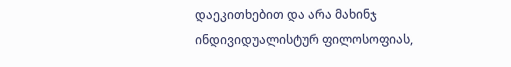დაეკითხებით და არა მახინჯ
ინდივიდუალისტურ ფილოსოფიას,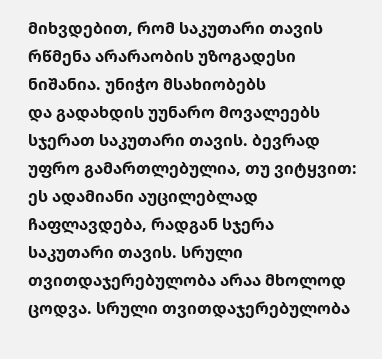მიხვდებით, რომ საკუთარი თავის
რწმენა არარაობის უზოგადესი
ნიშანია. უნიჭო მსახიობებს
და გადახდის უუნარო მოვალეებს
სჯერათ საკუთარი თავის. ბევრად
უფრო გამართლებულია, თუ ვიტყვით:
ეს ადამიანი აუცილებლად
ჩაფლავდება, რადგან სჯერა
საკუთარი თავის. სრული
თვითდაჯერებულობა არაა მხოლოდ
ცოდვა. სრული თვითდაჯერებულობა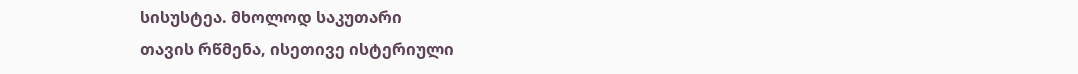სისუსტეა. მხოლოდ საკუთარი
თავის რწმენა, ისეთივე ისტერიული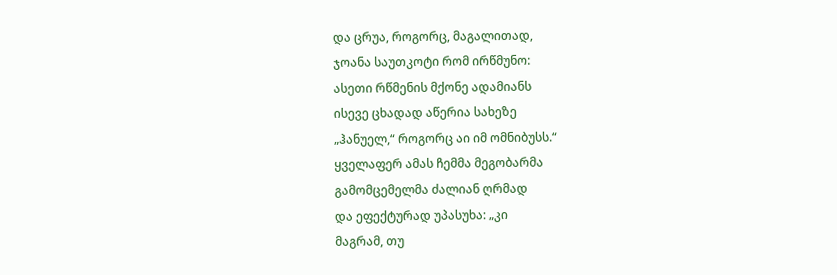და ცრუა, როგორც, მაგალითად,
ჯოანა საუთკოტი რომ ირწმუნო:
ასეთი რწმენის მქონე ადამიანს
ისევე ცხადად აწერია სახეზე
„ჰანუელ,“ როგორც აი იმ ომნიბუსს.“
ყველაფერ ამას ჩემმა მეგობარმა
გამომცემელმა ძალიან ღრმად
და ეფექტურად უპასუხა: „კი
მაგრამ, თუ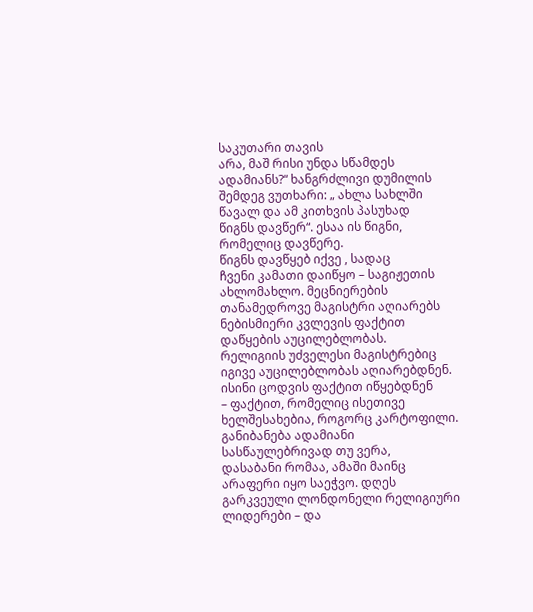საკუთარი თავის
არა, მაშ რისი უნდა სწამდეს
ადამიანს?“ ხანგრძლივი დუმილის
შემდეგ ვუთხარი: „ ახლა სახლში
წავალ და ამ კითხვის პასუხად
წიგნს დავწერ“. ესაა ის წიგნი,
რომელიც დავწერე.
წიგნს დავწყებ იქვე , სადაც
ჩვენი კამათი დაიწყო – საგიჟეთის
ახლომახლო. მეცნიერების
თანამედროვე მაგისტრი აღიარებს
ნებისმიერი კვლევის ფაქტით
დაწყების აუცილებლობას.
რელიგიის უძველესი მაგისტრებიც
იგივე აუცილებლობას აღიარებდნენ.
ისინი ცოდვის ფაქტით იწყებდნენ
– ფაქტით, რომელიც ისეთივე
ხელშესახებია, როგორც კარტოფილი.
განიბანება ადამიანი
სასწაულებრივად თუ ვერა,
დასაბანი რომაა, ამაში მაინც
არაფერი იყო საეჭვო. დღეს
გარკვეული ლონდონელი რელიგიური
ლიდერები – და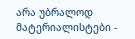არა უბრალოდ
მატერიალისტები -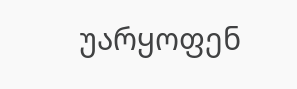უარყოფენ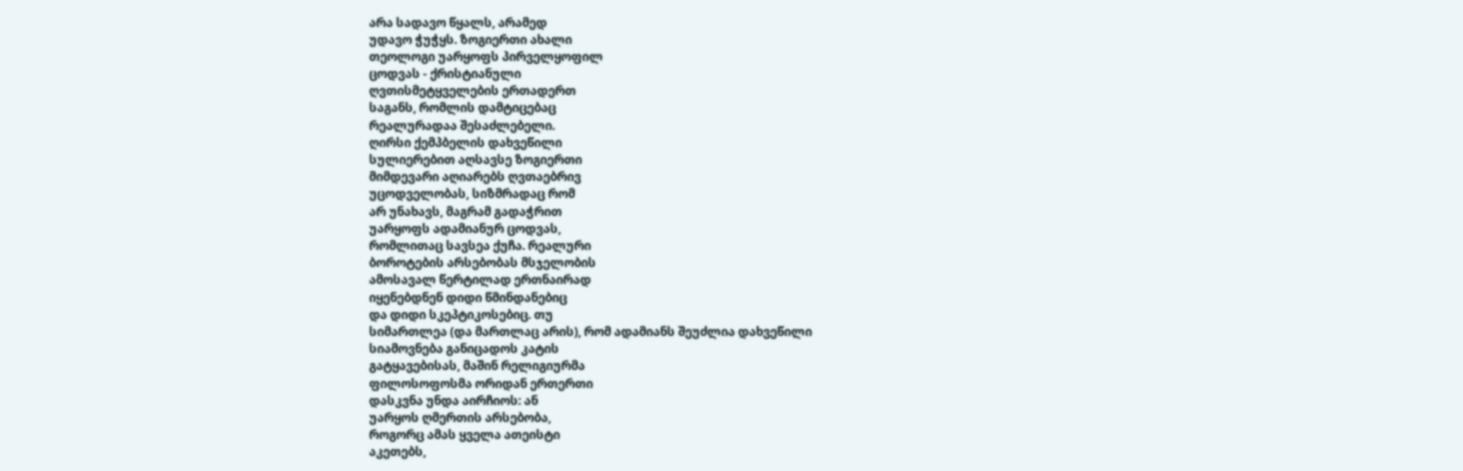არა სადავო წყალს, არამედ
უდავო ჭუჭყს. ზოგიერთი ახალი
თეოლოგი უარყოფს პირველყოფილ
ცოდვას - ქრისტიანული
ღვთისმეტყველების ერთადერთ
საგანს, რომლის დამტიცებაც
რეალურადაა შესაძლებელი.
ღირსი ქემპბელის დახვეწილი
სულიერებით აღსავსე ზოგიერთი
მიმდევარი აღიარებს ღვთაებრივ
უცოდველობას, სიზმრადაც რომ
არ უნახავს, მაგრამ გადაჭრით
უარყოფს ადამიანურ ცოდვას,
რომლითაც სავსეა ქუჩა. რეალური
ბოროტების არსებობას მსჯელობის
ამოსავალ წერტილად ერთნაირად
იყენებდნენ დიდი წმინდანებიც
და დიდი სკეპტიკოსებიც. თუ
სიმართლეა (და მართლაც არის), რომ ადამიანს შეუძლია დახვეწილი
სიამოვნება განიცადოს კატის
გატყავებისას, მაშინ რელიგიურმა
ფილოსოფოსმა ორიდან ერთერთი
დასკვნა უნდა აირჩიოს: ან
უარყოს ღმერთის არსებობა,
როგორც ამას ყველა ათეისტი
აკეთებს,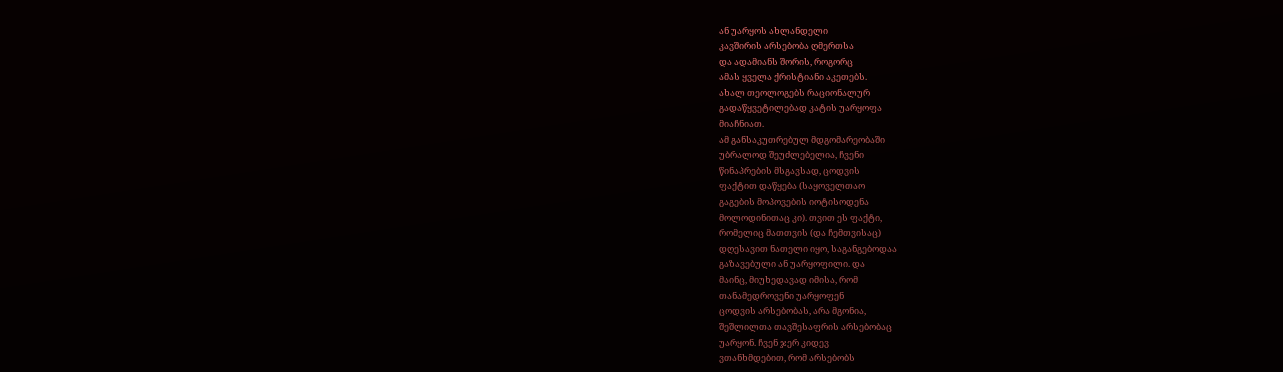ან უარყოს ახლანდელი
კავშირის არსებობა ღმერთსა
და ადამიანს შორის, როგორც
ამას ყველა ქრისტიანი აკეთებს.
ახალ თეოლოგებს რაციონალურ
გადაწყვეტილებად კატის უარყოფა
მიაჩნიათ.
ამ განსაკუთრებულ მდგომარეობაში
უბრალოდ შეუძლებელია, ჩვენი
წინაპრების მსგავსად, ცოდვის
ფაქტით დაწყება (საყოველთაო
გაგების მოპოვების იოტისოდენა
მოლოდინითაც კი). თვით ეს ფაქტი,
რომელიც მათთვის (და ჩემთვისაც)
დღესავით ნათელი იყო, საგანგებოდაა
გაზავებული ან უარყოფილი. და
მაინც, მიუხედავად იმისა, რომ
თანამედროვენი უარყოფენ
ცოდვის არსებობას, არა მგონია,
შეშლილთა თავშესაფრის არსებობაც
უარყონ. ჩვენ ჯერ კიდევ
ვთანხმდებით, რომ არსებობს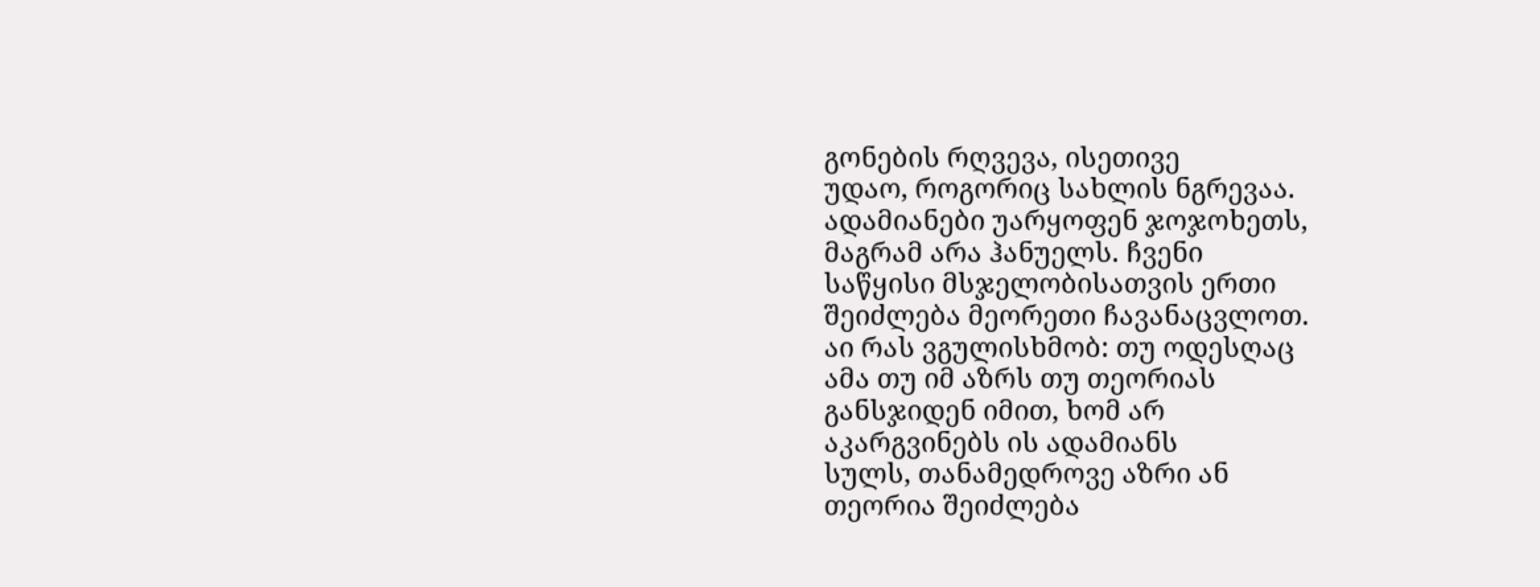გონების რღვევა, ისეთივე
უდაო, როგორიც სახლის ნგრევაა.
ადამიანები უარყოფენ ჯოჯოხეთს,
მაგრამ არა ჰანუელს. ჩვენი
საწყისი მსჯელობისათვის ერთი
შეიძლება მეორეთი ჩავანაცვლოთ.
აი რას ვგულისხმობ: თუ ოდესღაც
ამა თუ იმ აზრს თუ თეორიას
განსჯიდენ იმით, ხომ არ
აკარგვინებს ის ადამიანს
სულს, თანამედროვე აზრი ან
თეორია შეიძლება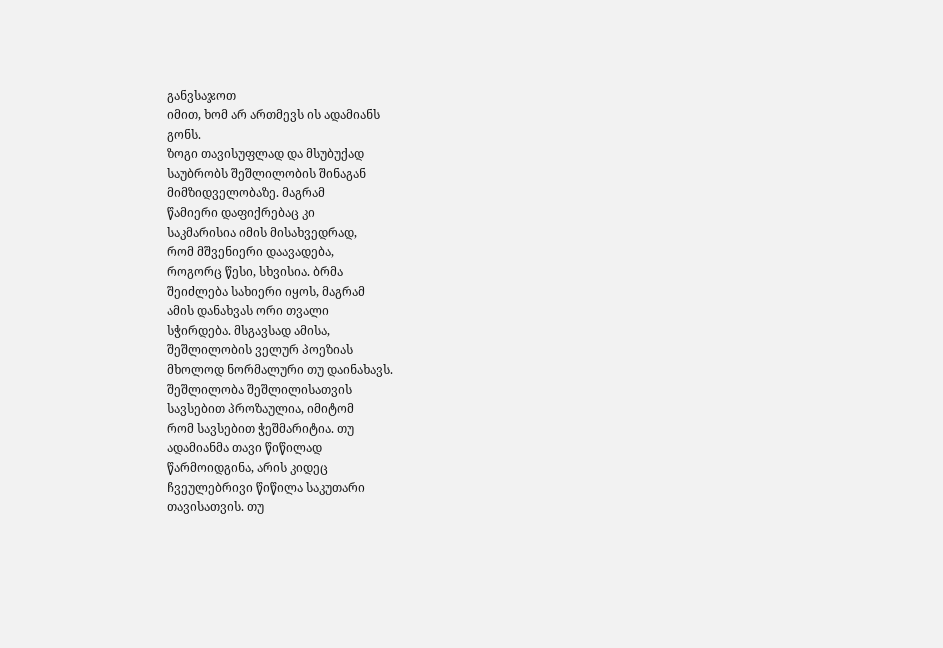განვსაჯოთ
იმით, ხომ არ ართმევს ის ადამიანს
გონს.
ზოგი თავისუფლად და მსუბუქად
საუბრობს შეშლილობის შინაგან
მიმზიდველობაზე. მაგრამ
წამიერი დაფიქრებაც კი
საკმარისია იმის მისახვედრად,
რომ მშვენიერი დაავადება,
როგორც წესი, სხვისია. ბრმა
შეიძლება სახიერი იყოს, მაგრამ
ამის დანახვას ორი თვალი
სჭირდება. მსგავსად ამისა,
შეშლილობის ველურ პოეზიას
მხოლოდ ნორმალური თუ დაინახავს.
შეშლილობა შეშლილისათვის
სავსებით პროზაულია, იმიტომ
რომ სავსებით ჭეშმარიტია. თუ
ადამიანმა თავი წიწილად
წარმოიდგინა, არის კიდეც
ჩვეულებრივი წიწილა საკუთარი
თავისათვის. თუ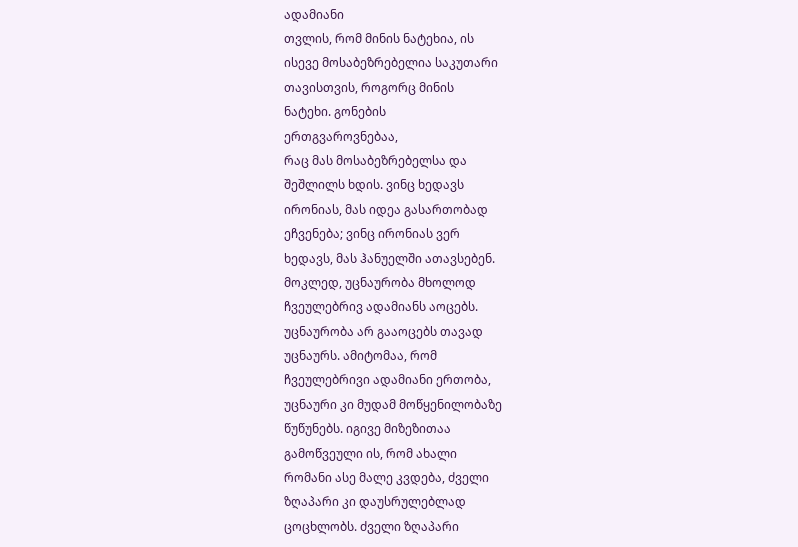ადამიანი
თვლის, რომ მინის ნატეხია, ის
ისევე მოსაბეზრებელია საკუთარი
თავისთვის, როგორც მინის
ნატეხი. გონების
ერთგვაროვნებაა,
რაც მას მოსაბეზრებელსა და
შეშლილს ხდის. ვინც ხედავს
ირონიას, მას იდეა გასართობად
ეჩვენება; ვინც ირონიას ვერ
ხედავს, მას ჰანუელში ათავსებენ.
მოკლედ, უცნაურობა მხოლოდ
ჩვეულებრივ ადამიანს აოცებს.
უცნაურობა არ გააოცებს თავად
უცნაურს. ამიტომაა, რომ
ჩვეულებრივი ადამიანი ერთობა,
უცნაური კი მუდამ მოწყენილობაზე
წუწუნებს. იგივე მიზეზითაა
გამოწვეული ის, რომ ახალი
რომანი ასე მალე კვდება, ძველი
ზღაპარი კი დაუსრულებლად
ცოცხლობს. ძველი ზღაპარი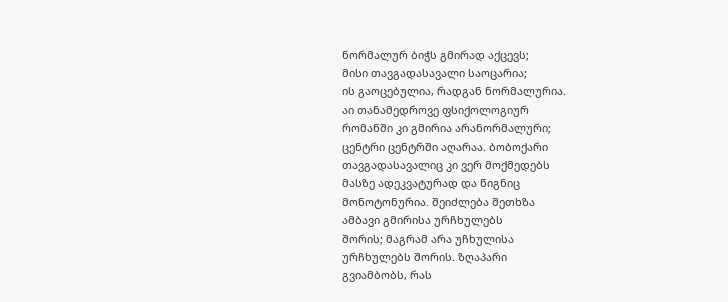ნორმალურ ბიჭს გმირად აქცევს;
მისი თავგადასავალი საოცარია;
ის გაოცებულია, რადგან ნორმალურია.
აი თანამედროვე ფსიქოლოგიურ
რომანში კი გმირია არანორმალური;
ცენტრი ცენტრში აღარაა. ბობოქარი
თავგადასავალიც კი ვერ მოქმედებს
მასზე ადეკვატურად და წიგნიც
მონოტონურია. შეიძლება შეთხზა
ამბავი გმირისა ურჩხულებს
შორის; მაგრამ არა უჩხულისა
ურჩხულებს შორის. ზღაპარი
გვიამბობს, რას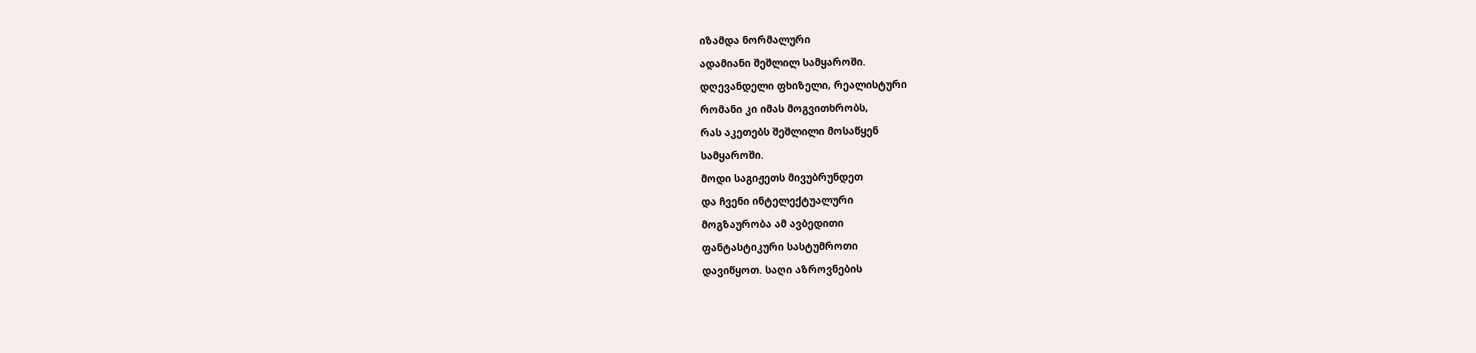იზამდა ნორმალური
ადამიანი შეშლილ სამყაროში.
დღევანდელი ფხიზელი, რეალისტური
რომანი კი იმას მოგვითხრობს,
რას აკეთებს შეშლილი მოსაწყენ
სამყაროში.
მოდი საგიჟეთს მივუბრუნდეთ
და ჩვენი ინტელექტუალური
მოგზაურობა ამ ავბედითი
ფანტასტიკური სასტუმროთი
დავიწყოთ. საღი აზროვნების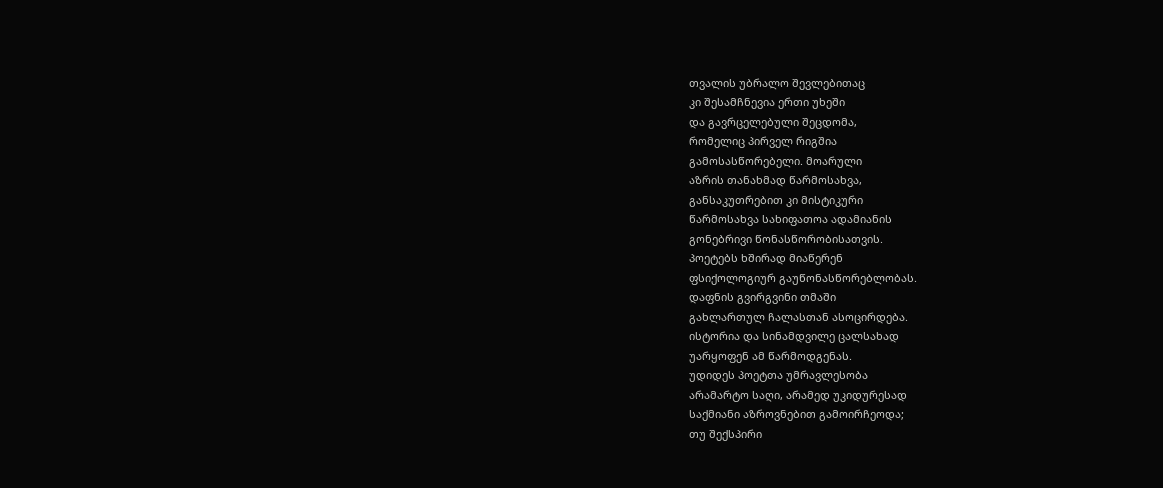თვალის უბრალო შევლებითაც
კი შესამჩნევია ერთი უხეში
და გავრცელებული შეცდომა,
რომელიც პირველ რიგშია
გამოსასწორებელი. მოარული
აზრის თანახმად წარმოსახვა,
განსაკუთრებით კი მისტიკური
წარმოსახვა სახიფათოა ადამიანის
გონებრივი წონასწორობისათვის.
პოეტებს ხშირად მიაწერენ
ფსიქოლოგიურ გაუწონასწორებლობას.
დაფნის გვირგვინი თმაში
გახლართულ ჩალასთან ასოცირდება.
ისტორია და სინამდვილე ცალსახად
უარყოფენ ამ წარმოდგენას.
უდიდეს პოეტთა უმრავლესობა
არამარტო საღი, არამედ უკიდურესად
საქმიანი აზროვნებით გამოირჩეოდა;
თუ შექსპირი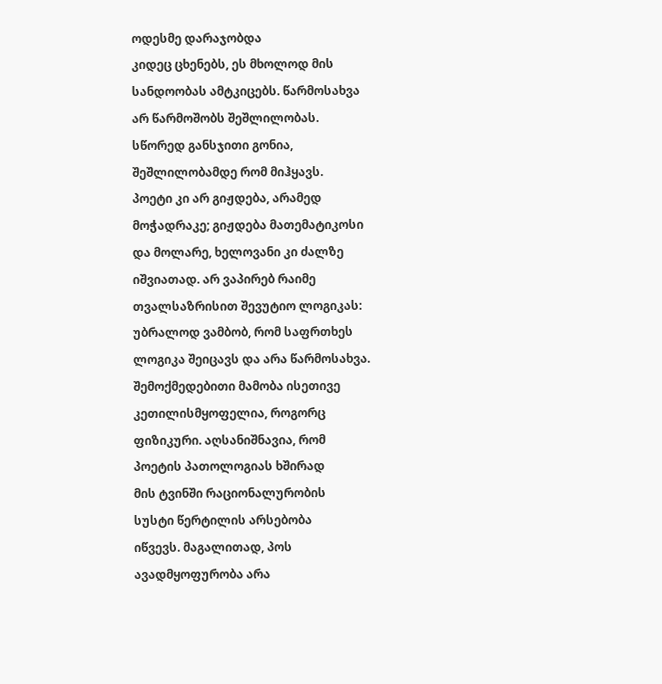ოდესმე დარაჯობდა
კიდეც ცხენებს, ეს მხოლოდ მის
სანდოობას ამტკიცებს. წარმოსახვა
არ წარმოშობს შეშლილობას.
სწორედ განსჯითი გონია,
შეშლილობამდე რომ მიჰყავს.
პოეტი კი არ გიჟდება, არამედ
მოჭადრაკე; გიჟდება მათემატიკოსი
და მოლარე, ხელოვანი კი ძალზე
იშვიათად. არ ვაპირებ რაიმე
თვალსაზრისით შევუტიო ლოგიკას:
უბრალოდ ვამბობ, რომ საფრთხეს
ლოგიკა შეიცავს და არა წარმოსახვა.
შემოქმედებითი მამობა ისეთივე
კეთილისმყოფელია, როგორც
ფიზიკური. აღსანიშნავია, რომ
პოეტის პათოლოგიას ხშირად
მის ტვინში რაციონალურობის
სუსტი წერტილის არსებობა
იწვევს. მაგალითად, პოს
ავადმყოფურობა არა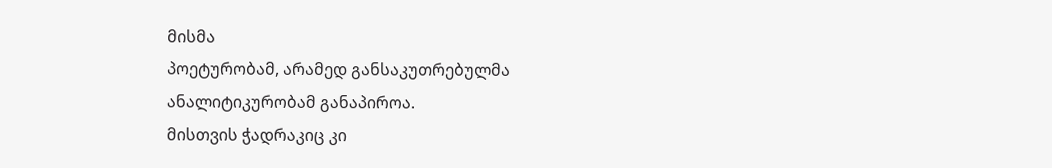მისმა
პოეტურობამ, არამედ განსაკუთრებულმა
ანალიტიკურობამ განაპიროა.
მისთვის ჭადრაკიც კი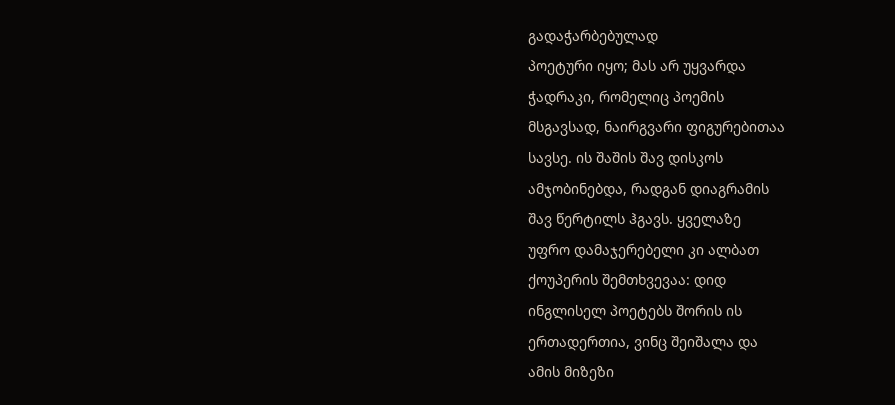გადაჭარბებულად
პოეტური იყო; მას არ უყვარდა
ჭადრაკი, რომელიც პოემის
მსგავსად, ნაირგვარი ფიგურებითაა
სავსე. ის შაშის შავ დისკოს
ამჯობინებდა, რადგან დიაგრამის
შავ წერტილს ჰგავს. ყველაზე
უფრო დამაჯერებელი კი ალბათ
ქოუპერის შემთხვევაა: დიდ
ინგლისელ პოეტებს შორის ის
ერთადერთია, ვინც შეიშალა და
ამის მიზეზი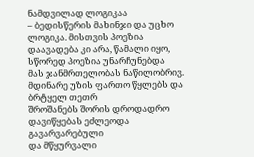ნამდვილად ლოგიკაა
– ბედისწერის მახინჯი და უცხო
ლოგიკა. მისთვის პოეზია
დაავადება კი არა, წამალი იყო,
სწორედ პოეზია უნარჩუნებდა
მას ჯანმრთელობას ნაწილობრივ.
მდინარე უზის ფართო წყლებს და ბრტყელ თეთრ
შროშანებს შორის დროდადრო
დავიწყებას ეძლეოდა გავარვარებული
და მწყურვალი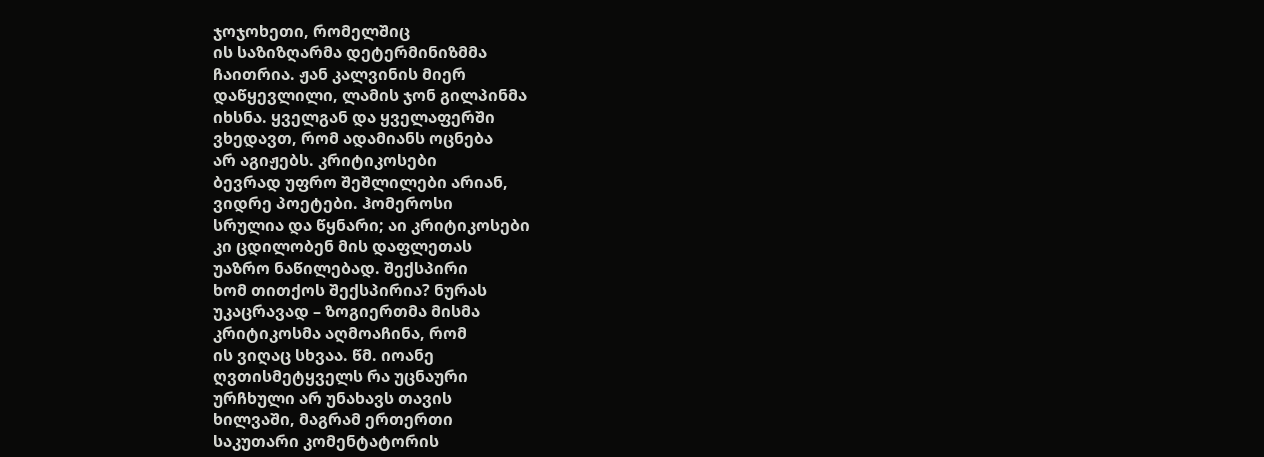ჯოჯოხეთი, რომელშიც
ის საზიზღარმა დეტერმინიზმმა
ჩაითრია. ჟან კალვინის მიერ
დაწყევლილი, ლამის ჯონ გილპინმა
იხსნა. ყველგან და ყველაფერში
ვხედავთ, რომ ადამიანს ოცნება
არ აგიჟებს. კრიტიკოსები
ბევრად უფრო შეშლილები არიან,
ვიდრე პოეტები. ჰომეროსი
სრულია და წყნარი; აი კრიტიკოსები
კი ცდილობენ მის დაფლეთას
უაზრო ნაწილებად. შექსპირი
ხომ თითქოს შექსპირია? ნურას
უკაცრავად – ზოგიერთმა მისმა
კრიტიკოსმა აღმოაჩინა, რომ
ის ვიღაც სხვაა. წმ. იოანე
ღვთისმეტყველს რა უცნაური
ურჩხული არ უნახავს თავის
ხილვაში, მაგრამ ერთერთი
საკუთარი კომენტატორის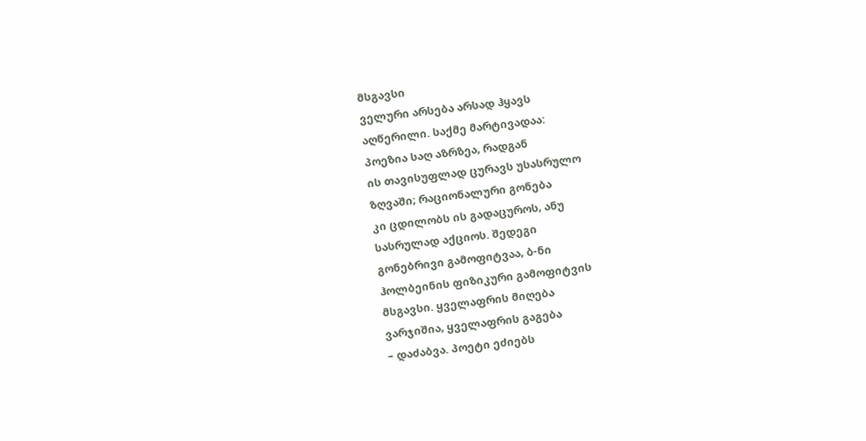მსგავსი
ველური არსება არსად ჰყავს
აღწერილი. საქმე მარტივადაა:
პოეზია საღ აზრზეა, რადგან
ის თავისუფლად ცურავს უსასრულო
ზღვაში; რაციონალური გონება
კი ცდილობს ის გადაცუროს, ანუ
სასრულად აქციოს. შედეგი
გონებრივი გამოფიტვაა, ბ-ნი
ჰოლბეინის ფიზიკური გამოფიტვის
მსგავსი. ყველაფრის მიღება
ვარჯიშია, ყველაფრის გაგება
– დაძაბვა. პოეტი ეძიებს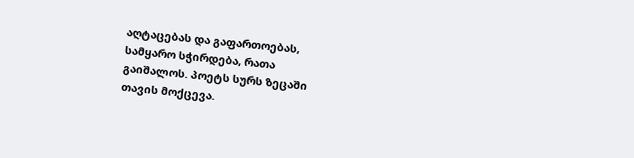აღტაცებას და გაფართოებას,
სამყარო სჭირდება, რათა
გაიშალოს. პოეტს სურს ზეცაში
თავის მოქცევა.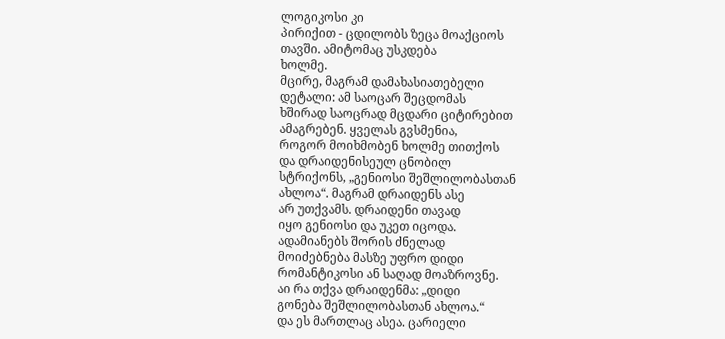ლოგიკოსი კი
პირიქით - ცდილობს ზეცა მოაქციოს
თავში. ამიტომაც უსკდება
ხოლმე.
მცირე, მაგრამ დამახასიათებელი
დეტალი: ამ საოცარ შეცდომას
ხშირად საოცრად მცდარი ციტირებით
ამაგრებენ. ყველას გვსმენია,
როგორ მოიხმობენ ხოლმე თითქოს
და დრაიდენისეულ ცნობილ
სტრიქონს, „გენიოსი შეშლილობასთან
ახლოა“. მაგრამ დრაიდენს ასე
არ უთქვამს. დრაიდენი თავად
იყო გენიოსი და უკეთ იცოდა.
ადამიანებს შორის ძნელად
მოიძებნება მასზე უფრო დიდი
რომანტიკოსი ან საღად მოაზროვნე.
აი რა თქვა დრაიდენმა: „დიდი
გონება შეშლილობასთან ახლოა.“
და ეს მართლაც ასეა. ცარიელი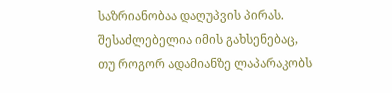საზრიანობაა დაღუპვის პირას.
შესაძლებელია იმის გახსენებაც,
თუ როგორ ადამიანზე ლაპარაკობს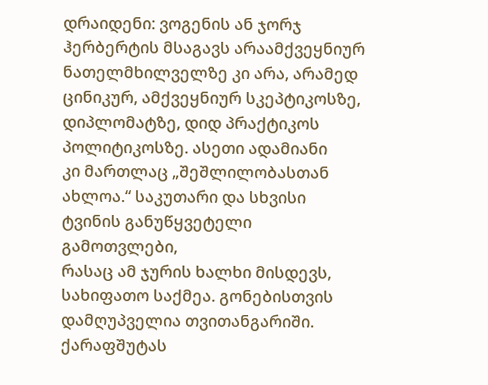დრაიდენი: ვოგენის ან ჯორჯ
ჰერბერტის მსაგავს არაამქვეყნიურ
ნათელმხილველზე კი არა, არამედ
ცინიკურ, ამქვეყნიურ სკეპტიკოსზე,
დიპლომატზე, დიდ პრაქტიკოს
პოლიტიკოსზე. ასეთი ადამიანი
კი მართლაც „შეშლილობასთან
ახლოა.“ საკუთარი და სხვისი
ტვინის განუწყვეტელი გამოთვლები,
რასაც ამ ჯურის ხალხი მისდევს,
სახიფათო საქმეა. გონებისთვის
დამღუპველია თვითანგარიში.
ქარაფშუტას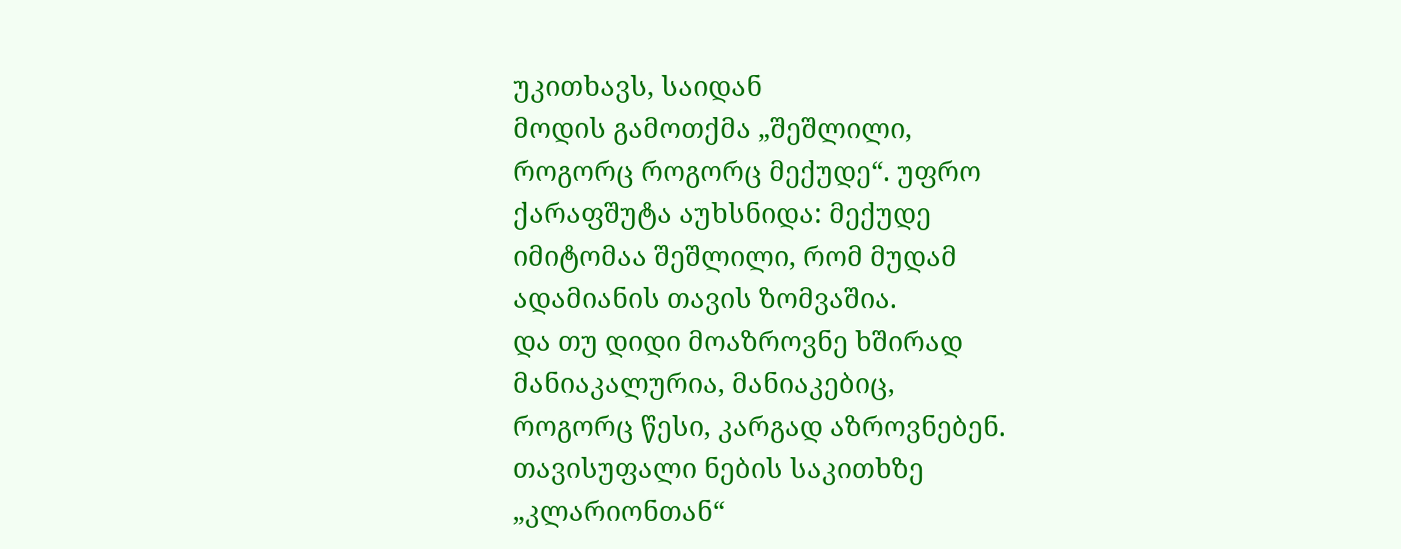უკითხავს, საიდან
მოდის გამოთქმა „შეშლილი,
როგორც როგორც მექუდე“. უფრო
ქარაფშუტა აუხსნიდა: მექუდე
იმიტომაა შეშლილი, რომ მუდამ
ადამიანის თავის ზომვაშია.
და თუ დიდი მოაზროვნე ხშირად
მანიაკალურია, მანიაკებიც,
როგორც წესი, კარგად აზროვნებენ.
თავისუფალი ნების საკითხზე
„კლარიონთან“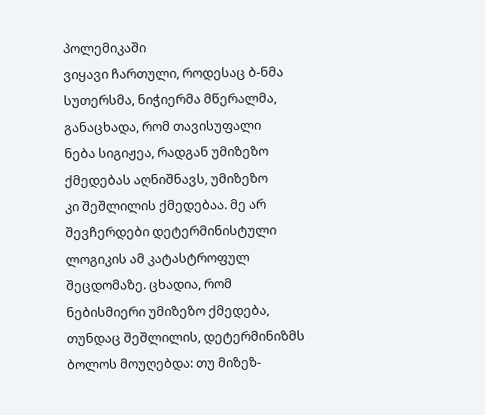პოლემიკაში
ვიყავი ჩართული, როდესაც ბ-ნმა
სუთერსმა, ნიჭიერმა მწერალმა,
განაცხადა, რომ თავისუფალი
ნება სიგიჟეა, რადგან უმიზეზო
ქმედებას აღნიშნავს, უმიზეზო
კი შეშლილის ქმედებაა. მე არ
შევჩერდები დეტერმინისტული
ლოგიკის ამ კატასტროფულ
შეცდომაზე. ცხადია, რომ
ნებისმიერი უმიზეზო ქმედება,
თუნდაც შეშლილის, დეტერმინიზმს
ბოლოს მოუღებდა: თუ მიზეზ-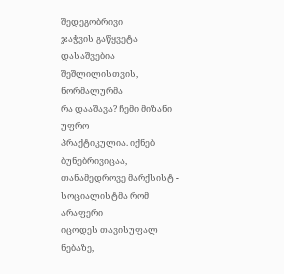შედეგობრივი
ჯაჭვის გაწყვეტა დასაშვებია
შეშლილისთვის, ნორმალურმა
რა დააშავა? ჩემი მიზანი უფრო
პრაქტიკულია. იქნებ ბუნებრივიცაა,
თანამედროვე მარქსისტ -
სოციალისტმა რომ არაფერი
იცოდეს თავისუფალ ნებაზე,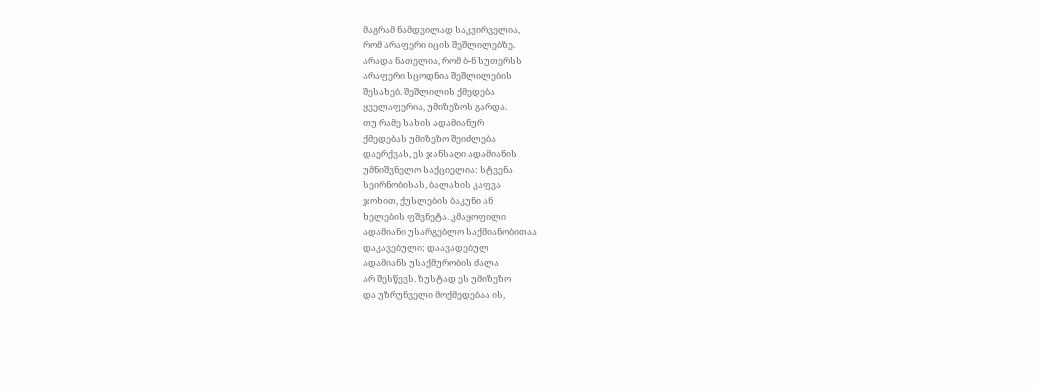მაგრამ ნამდვილად საკვირველია,
რომ არაფერი იცის შეშლილებზე.
არადა ნათელია, რომ ბ-ნ სუთერსს
არაფერი სცოდნია შეშლილების
შესახებ. შეშლილის ქმედება
ყველაფერია, უმიზეზოს გარდა.
თუ რამე სახის ადამიანურ
ქმედებას უმიზეზო შეიძლება
დაერქვას, ეს ჯანსაღი ადამიანის
უმნიშვნელო საქციელია: სტვენა
სეირნობისას, ბალახის კაფვა
ჯოხით, ქუსლების ბაკუნი ან
ხელების ფშვნეტა. კმაყოფილი
ადამიანი უსარგებლო საქმიანობითაა
დაკავებული; დაავადებულ
ადამიანს უსაქმურობის ძალა
არ შესწევს. ზუსტად ეს უმიზეზო
და უზრუნველი მოქმედებაა ის,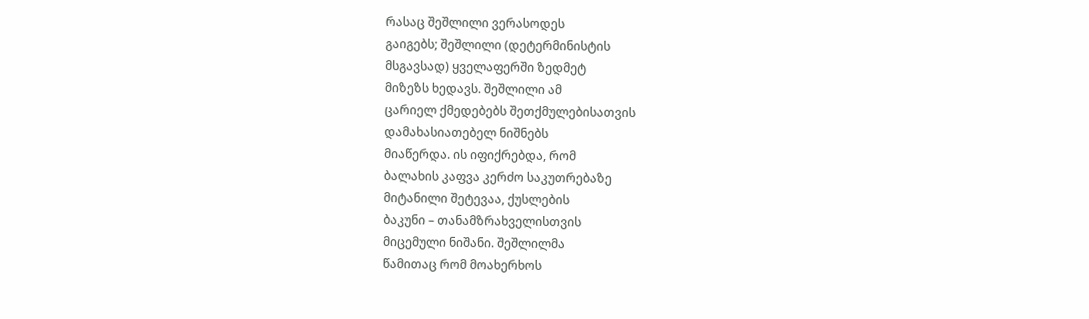რასაც შეშლილი ვერასოდეს
გაიგებს; შეშლილი (დეტერმინისტის
მსგავსად) ყველაფერში ზედმეტ
მიზეზს ხედავს. შეშლილი ამ
ცარიელ ქმედებებს შეთქმულებისათვის
დამახასიათებელ ნიშნებს
მიაწერდა. ის იფიქრებდა, რომ
ბალახის კაფვა კერძო საკუთრებაზე
მიტანილი შეტევაა, ქუსლების
ბაკუნი – თანამზრახველისთვის
მიცემული ნიშანი. შეშლილმა
წამითაც რომ მოახერხოს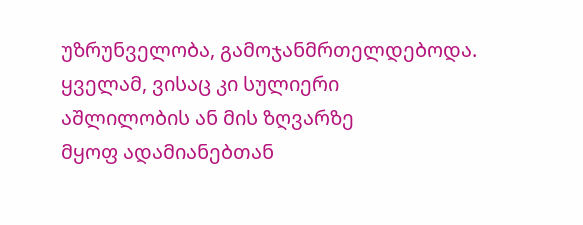უზრუნველობა, გამოჯანმრთელდებოდა.
ყველამ, ვისაც კი სულიერი
აშლილობის ან მის ზღვარზე
მყოფ ადამიანებთან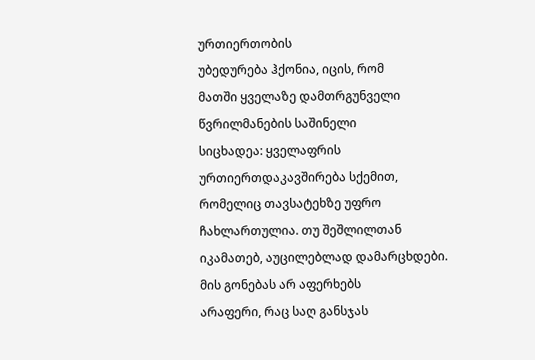ურთიერთობის
უბედურება ჰქონია, იცის, რომ
მათში ყველაზე დამთრგუნველი
წვრილმანების საშინელი
სიცხადეა: ყველაფრის
ურთიერთდაკავშირება სქემით,
რომელიც თავსატეხზე უფრო
ჩახლართულია. თუ შეშლილთან
იკამათებ, აუცილებლად დამარცხდები.
მის გონებას არ აფერხებს
არაფერი, რაც საღ განსჯას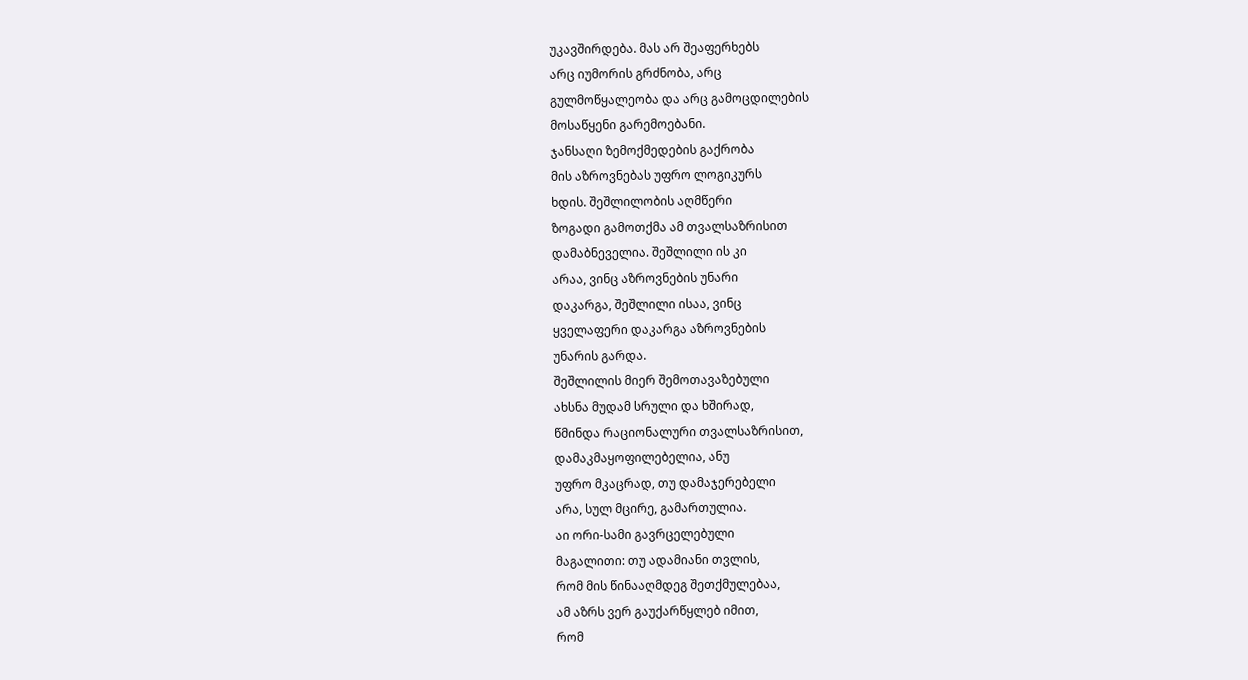უკავშირდება. მას არ შეაფერხებს
არც იუმორის გრძნობა, არც
გულმოწყალეობა და არც გამოცდილების
მოსაწყენი გარემოებანი.
ჯანსაღი ზემოქმედების გაქრობა
მის აზროვნებას უფრო ლოგიკურს
ხდის. შეშლილობის აღმწერი
ზოგადი გამოთქმა ამ თვალსაზრისით
დამაბნეველია. შეშლილი ის კი
არაა, ვინც აზროვნების უნარი
დაკარგა, შეშლილი ისაა, ვინც
ყველაფერი დაკარგა აზროვნების
უნარის გარდა.
შეშლილის მიერ შემოთავაზებული
ახსნა მუდამ სრული და ხშირად,
წმინდა რაციონალური თვალსაზრისით,
დამაკმაყოფილებელია, ანუ
უფრო მკაცრად, თუ დამაჯერებელი
არა, სულ მცირე, გამართულია.
აი ორი-სამი გავრცელებული
მაგალითი: თუ ადამიანი თვლის,
რომ მის წინააღმდეგ შეთქმულებაა,
ამ აზრს ვერ გაუქარწყლებ იმით,
რომ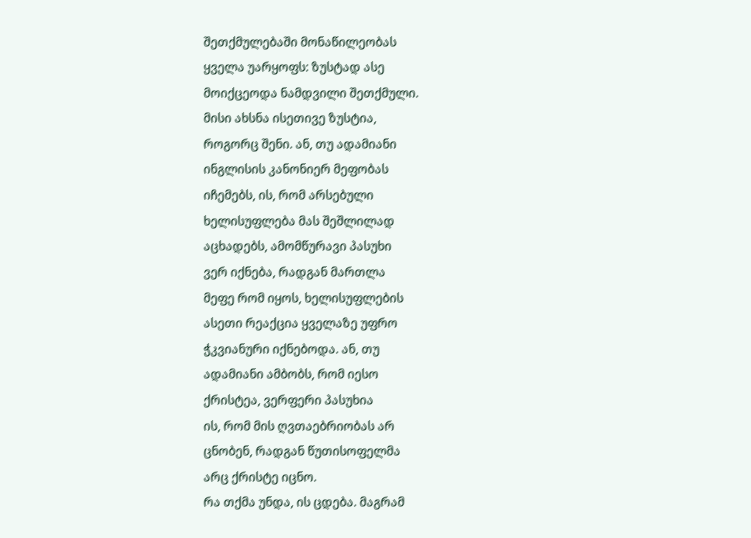შეთქმულებაში მონაწილეობას
ყველა უარყოფს: ზუსტად ასე
მოიქცეოდა ნამდვილი შეთქმული.
მისი ახსნა ისეთივე ზუსტია,
როგორც შენი. ან, თუ ადამიანი
ინგლისის კანონიერ მეფობას
იჩემებს, ის, რომ არსებული
ხელისუფლება მას შეშლილად
აცხადებს, ამომწურავი პასუხი
ვერ იქნება, რადგან მართლა
მეფე რომ იყოს, ხელისუფლების
ასეთი რეაქცია ყველაზე უფრო
ჭკვიანური იქნებოდა. ან, თუ
ადამიანი ამბობს, რომ იესო
ქრისტეა, ვერფერი პასუხია
ის, რომ მის ღვთაებრიობას არ
ცნობენ, რადგან წუთისოფელმა
არც ქრისტე იცნო.
რა თქმა უნდა, ის ცდება. მაგრამ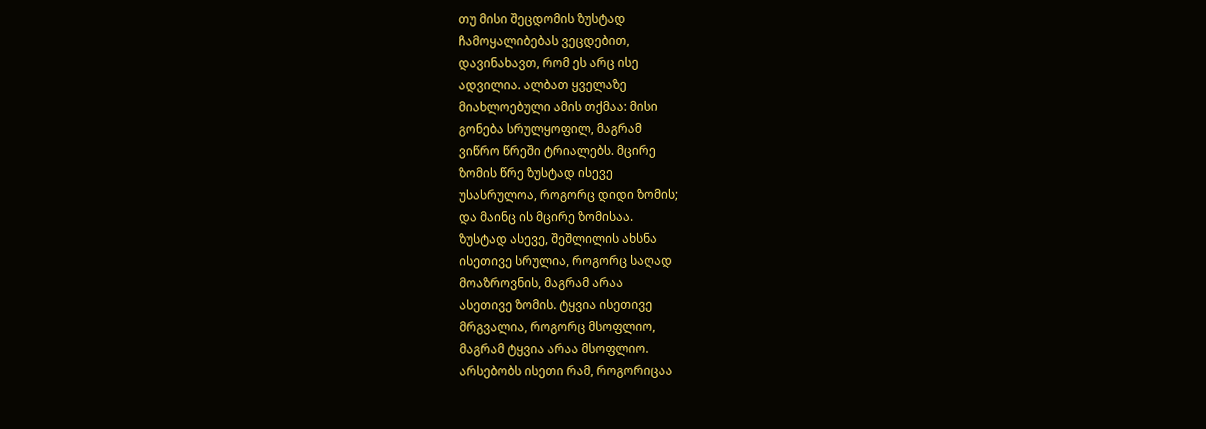თუ მისი შეცდომის ზუსტად
ჩამოყალიბებას ვეცდებით,
დავინახავთ, რომ ეს არც ისე
ადვილია. ალბათ ყველაზე
მიახლოებული ამის თქმაა: მისი
გონება სრულყოფილ, მაგრამ
ვიწრო წრეში ტრიალებს. მცირე
ზომის წრე ზუსტად ისევე
უსასრულოა, როგორც დიდი ზომის;
და მაინც ის მცირე ზომისაა.
ზუსტად ასევე, შეშლილის ახსნა
ისეთივე სრულია, როგორც საღად
მოაზროვნის, მაგრამ არაა
ასეთივე ზომის. ტყვია ისეთივე
მრგვალია, როგორც მსოფლიო,
მაგრამ ტყვია არაა მსოფლიო.
არსებობს ისეთი რამ, როგორიცაა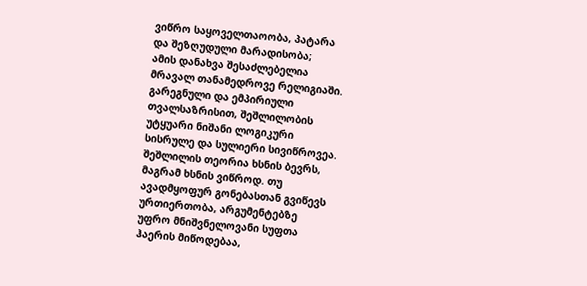ვიწრო საყოველთაოობა, პატარა
და შეზღუდული მარადისობა;
ამის დანახვა შესაძლებელია
მრავალ თანამედროვე რელიგიაში.
გარეგნული და ემპირიული
თვალსაზრისით, შეშლილობის
უტყუარი ნიშანი ლოგიკური
სისრულე და სულიერი სივიწროვეა.
შეშლილის თეორია ხსნის ბევრს,
მაგრამ ხსნის ვიწროდ. თუ
ავადმყოფურ გონებასთან გვიწევს
ურთიერთობა, არგუმენტებზე
უფრო მნიშვნელოვანი სუფთა
ჰაერის მიწოდებაა,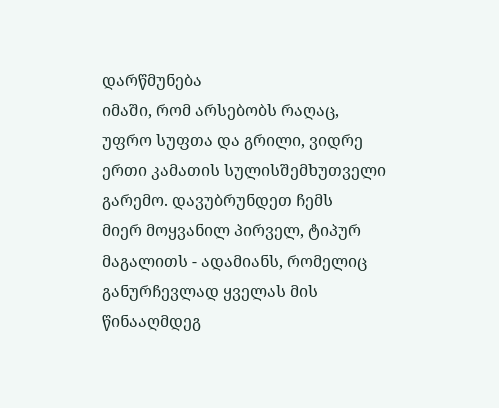დარწმუნება
იმაში, რომ არსებობს რაღაც,
უფრო სუფთა და გრილი, ვიდრე
ერთი კამათის სულისშემხუთველი
გარემო. დავუბრუნდეთ ჩემს
მიერ მოყვანილ პირველ, ტიპურ
მაგალითს - ადამიანს, რომელიც
განურჩევლად ყველას მის
წინააღმდეგ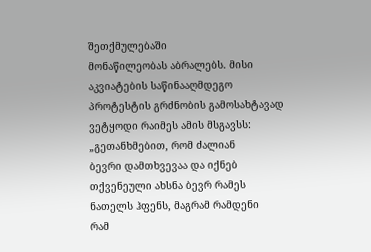შეთქმულებაში
მონაწილეობას აბრალებს. მისი
აკვიატების საწინააღმდეგო
პროტესტის გრძნობის გამოსახტავად
ვეტყოდი რაიმეს ამის მსგავსს:
„გეთანხმებით, რომ ძალიან
ბევრი დამთხვევაა და იქნებ
თქვენეული ახსნა ბევრ რამეს
ნათელს ჰფენს, მაგრამ რამდენი
რამ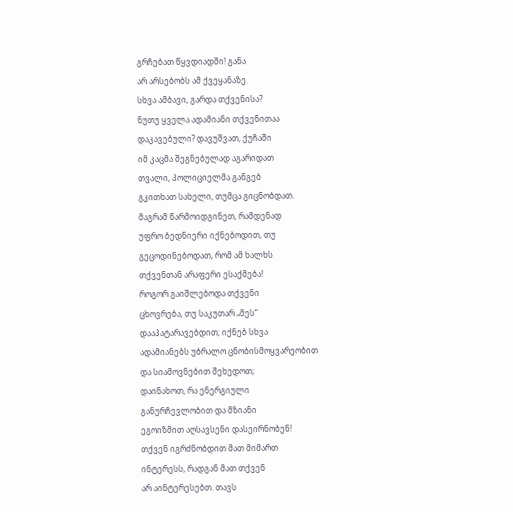გრჩებათ წყვდიადში! განა
არ არსებობს ამ ქვეყანაზე
სხვა ამბავი, გარდა თქვენისა?
ნუთუ ყველა ადამიანი თქვენითაა
დაკავებული? დავუშვათ, ქუჩაში
იმ კაცმა შეგნებულად აგარიდათ
თვალი, პოლიციელმა განგებ
გკითხათ სახელი, თუმცა გიცნობდათ.
მაგრამ წარმოიდგინეთ, რამდენად
უფრო ბედნიერი იქნებოდით, თუ
გეცოდინებოდათ, რომ ამ ხალხს
თქვენთან არაფერი ესაქმება!
როგორ გაიშლებოდა თქვენი
ცხოვრება, თუ საკუთარ „მეს“
დააპატარავებდით; იქნებ სხვა
ადამიანებს უბრალო ცნობისმოყვარეობით
და სიამოვნებით შეხედოთ;
დაინახოთ, რა ენერგიული
განურჩევლობით და მზიანი
ეგოიზმით აღსავსენი დასეირნობენ!
თქვენ იგრძნობდით მათ მიმართ
ინტერესს, რადგან მათ თქვენ
არ აინტერესებთ. თავს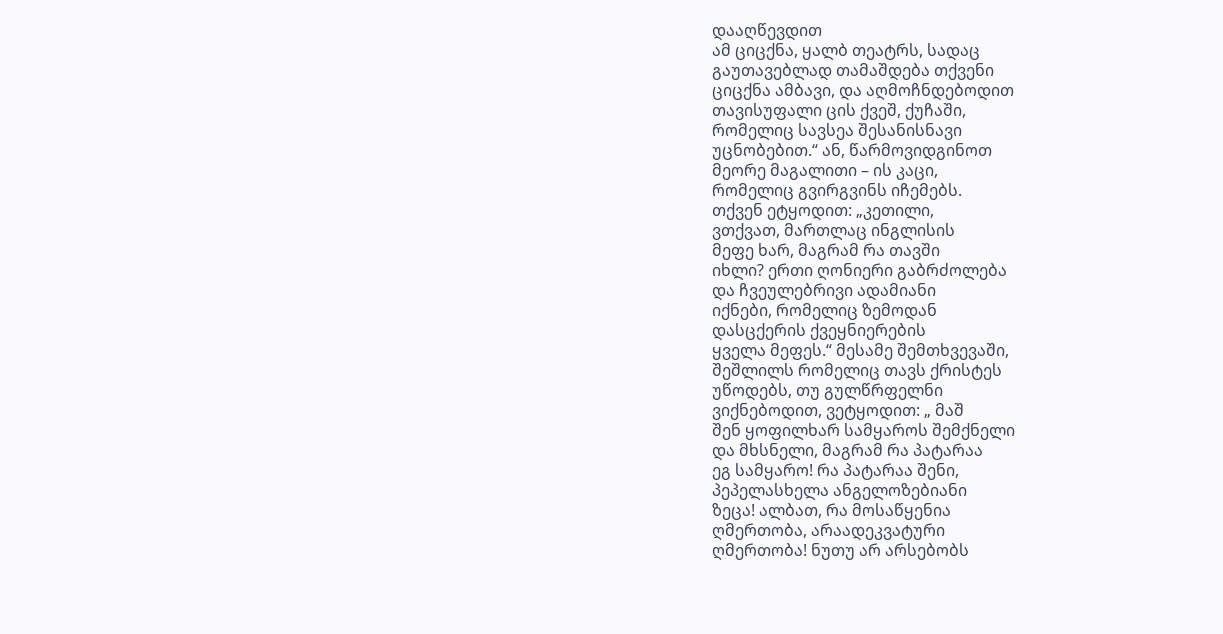დააღწევდით
ამ ციცქნა, ყალბ თეატრს, სადაც
გაუთავებლად თამაშდება თქვენი
ციცქნა ამბავი, და აღმოჩნდებოდით
თავისუფალი ცის ქვეშ, ქუჩაში,
რომელიც სავსეა შესანისნავი
უცნობებით.“ ან, წარმოვიდგინოთ
მეორე მაგალითი – ის კაცი,
რომელიც გვირგვინს იჩემებს.
თქვენ ეტყოდით: „კეთილი,
ვთქვათ, მართლაც ინგლისის
მეფე ხარ, მაგრამ რა თავში
იხლი? ერთი ღონიერი გაბრძოლება
და ჩვეულებრივი ადამიანი
იქნები, რომელიც ზემოდან
დასცქერის ქვეყნიერების
ყველა მეფეს.“ მესამე შემთხვევაში,
შეშლილს რომელიც თავს ქრისტეს
უწოდებს, თუ გულწრფელნი
ვიქნებოდით, ვეტყოდით: „ მაშ
შენ ყოფილხარ სამყაროს შემქნელი
და მხსნელი, მაგრამ რა პატარაა
ეგ სამყარო! რა პატარაა შენი,
პეპელასხელა ანგელოზებიანი
ზეცა! ალბათ, რა მოსაწყენია
ღმერთობა, არაადეკვატური
ღმერთობა! ნუთუ არ არსებობს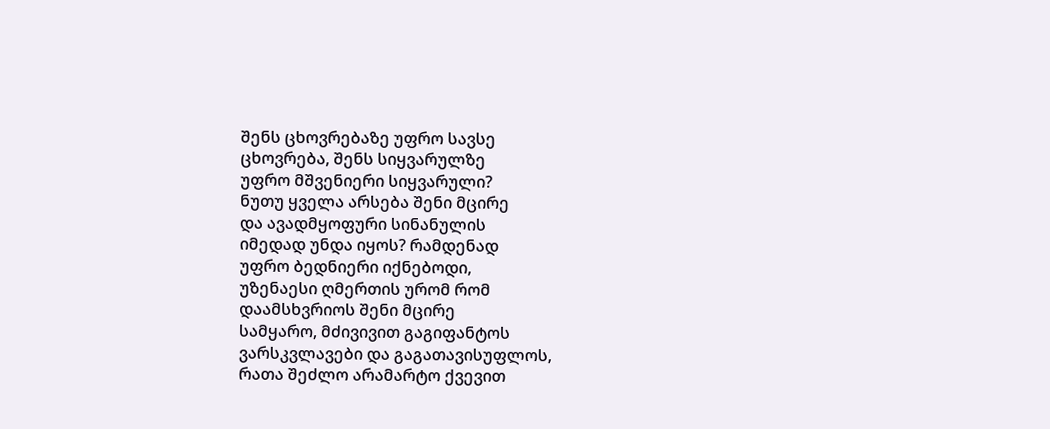შენს ცხოვრებაზე უფრო სავსე
ცხოვრება, შენს სიყვარულზე
უფრო მშვენიერი სიყვარული?
ნუთუ ყველა არსება შენი მცირე
და ავადმყოფური სინანულის
იმედად უნდა იყოს? რამდენად
უფრო ბედნიერი იქნებოდი,
უზენაესი ღმერთის ურომ რომ
დაამსხვრიოს შენი მცირე
სამყარო, მძივივით გაგიფანტოს
ვარსკვლავები და გაგათავისუფლოს,
რათა შეძლო არამარტო ქვევით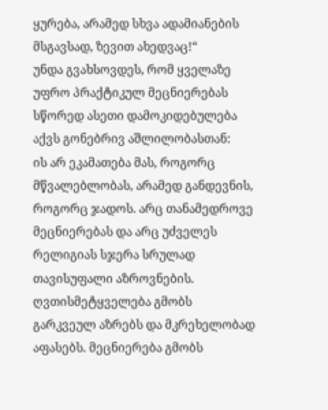ყურება, არამედ სხვა ადამიანების
მსგავსად, ზევით ახედვაც!“
უნდა გვახსოვდეს, რომ ყველაზე
უფრო პრაქტიკულ მეცნიერებას
სწორედ ასეთი დამოკიდებულება
აქვს გონებრივ აშლილობასთან:
ის არ ეკამათება მას, როგორც
მწვალებლობას, არამედ განდევნის,
როგორც ჯადოს. არც თანამედროვე
მეცნიერებას და არც უძველეს
რელიგიას სჯერა სრულად
თავისუფალი აზროვნების.
ღვთისმეტყველება გმობს
გარკვეულ აზრებს და მკრეხელობად
აფასებს. მეცნიერება გმობს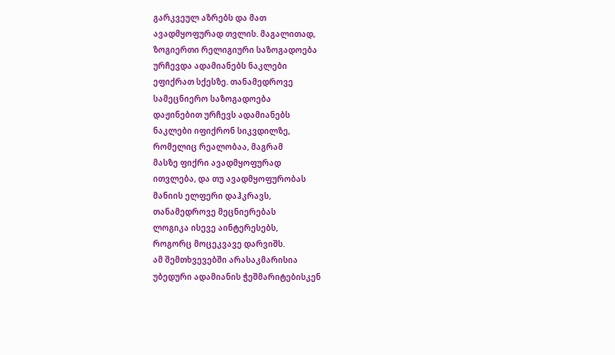გარკვეულ აზრებს და მათ
ავადმყოფურად თვლის. მაგალითად,
ზოგიერთი რელიგიური საზოგადოება
ურჩევდა ადამიანებს ნაკლები
ეფიქრათ სქესზე. თანამედროვე
სამეცნიერო საზოგადოება
დაჟინებით ურჩევს ადამიანებს
ნაკლები იფიქრონ სიკვდილზე,
რომელიც რეალობაა, მაგრამ
მასზე ფიქრი ავადმყოფურად
ითვლება, და თუ ავადმყოფურობას
მანიის ელფერი დაჰკრავს,
თანამედროვე მეცნიერებას
ლოგიკა ისევე აინტერესებს,
როგორც მოცეკვავე დარვიშს.
ამ შემთხვევებში არასაკმარისია
უბედური ადამიანის ჭეშმარიტებისკენ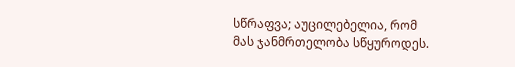სწრაფვა; აუცილებელია, რომ
მას ჯანმრთელობა სწყუროდეს.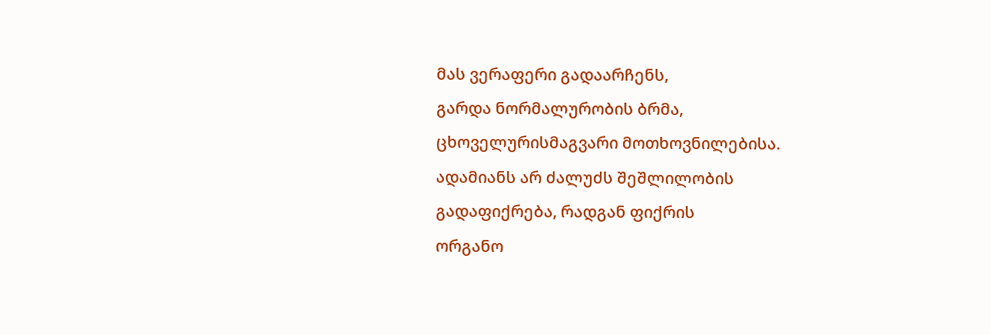მას ვერაფერი გადაარჩენს,
გარდა ნორმალურობის ბრმა,
ცხოველურისმაგვარი მოთხოვნილებისა.
ადამიანს არ ძალუძს შეშლილობის
გადაფიქრება, რადგან ფიქრის
ორგანო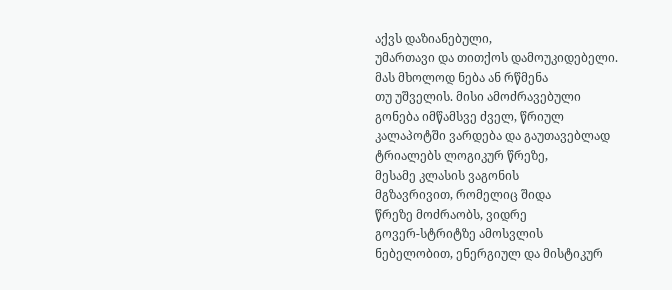აქვს დაზიანებული,
უმართავი და თითქოს დამოუკიდებელი.
მას მხოლოდ ნება ან რწმენა
თუ უშველის. მისი ამოძრავებული
გონება იმწამსვე ძველ, წრიულ
კალაპოტში ვარდება და გაუთავებლად
ტრიალებს ლოგიკურ წრეზე,
მესამე კლასის ვაგონის
მგზავრივით, რომელიც შიდა
წრეზე მოძრაობს, ვიდრე
გოვერ-სტრიტზე ამოსვლის
ნებელობით, ენერგიულ და მისტიკურ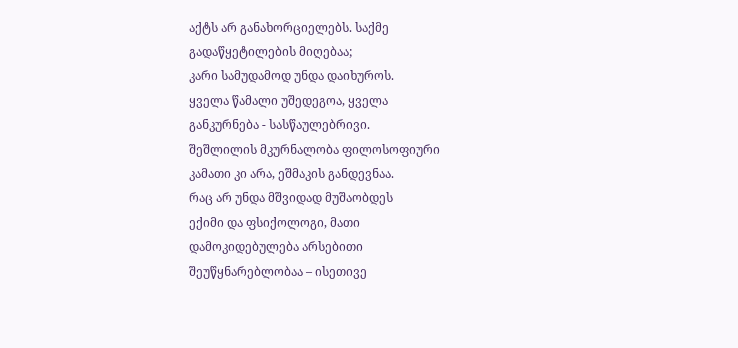აქტს არ განახორციელებს. საქმე
გადაწყეტილების მიღებაა;
კარი სამუდამოდ უნდა დაიხუროს.
ყველა წამალი უშედეგოა, ყველა
განკურნება - სასწაულებრივი.
შეშლილის მკურნალობა ფილოსოფიური
კამათი კი არა, ეშმაკის განდევნაა.
რაც არ უნდა მშვიდად მუშაობდეს
ექიმი და ფსიქოლოგი, მათი
დამოკიდებულება არსებითი
შეუწყნარებლობაა – ისეთივე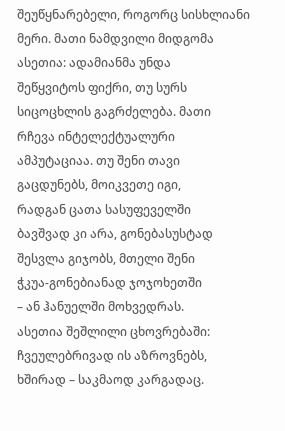შეუწყნარებელი, როგორც სისხლიანი
მერი. მათი ნამდვილი მიდგომა
ასეთია: ადამიანმა უნდა
შეწყვიტოს ფიქრი, თუ სურს
სიცოცხლის გაგრძელება. მათი
რჩევა ინტელექტუალური
ამპუტაციაა. თუ შენი თავი
გაცდუნებს, მოიკვეთე იგი,
რადგან ცათა სასუფეველში
ბავშვად კი არა, გონებასუსტად
შესვლა გიჯობს, მთელი შენი
ჭკუა-გონებიანად ჯოჯოხეთში
– ან ჰანუელში მოხვედრას.
ასეთია შეშლილი ცხოვრებაში:
ჩვეულებრივად ის აზროვნებს,
ხშირად – საკმაოდ კარგადაც.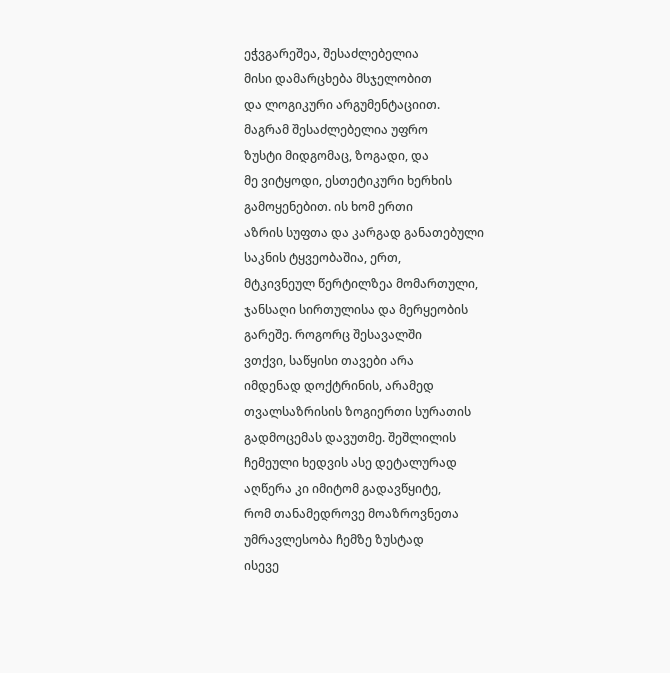ეჭვგარეშეა, შესაძლებელია
მისი დამარცხება მსჯელობით
და ლოგიკური არგუმენტაციით.
მაგრამ შესაძლებელია უფრო
ზუსტი მიდგომაც, ზოგადი, და
მე ვიტყოდი, ესთეტიკური ხერხის
გამოყენებით. ის ხომ ერთი
აზრის სუფთა და კარგად განათებული
საკნის ტყვეობაშია, ერთ,
მტკივნეულ წერტილზეა მომართული,
ჯანსაღი სირთულისა და მერყეობის
გარეშე. როგორც შესავალში
ვთქვი, საწყისი თავები არა
იმდენად დოქტრინის, არამედ
თვალსაზრისის ზოგიერთი სურათის
გადმოცემას დავუთმე. შეშლილის
ჩემეული ხედვის ასე დეტალურად
აღწერა კი იმიტომ გადავწყიტე,
რომ თანამედროვე მოაზროვნეთა
უმრავლესობა ჩემზე ზუსტად
ისევე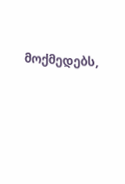მოქმედებს,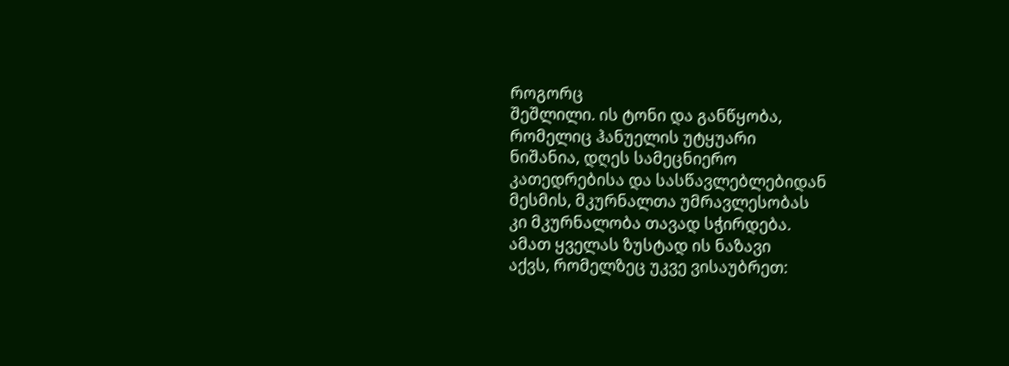როგორც
შეშლილი. ის ტონი და განწყობა,
რომელიც ჰანუელის უტყუარი
ნიშანია, დღეს სამეცნიერო
კათედრებისა და სასწავლებლებიდან
მესმის, მკურნალთა უმრავლესობას
კი მკურნალობა თავად სჭირდება.
ამათ ყველას ზუსტად ის ნაზავი
აქვს, რომელზეც უკვე ვისაუბრეთ: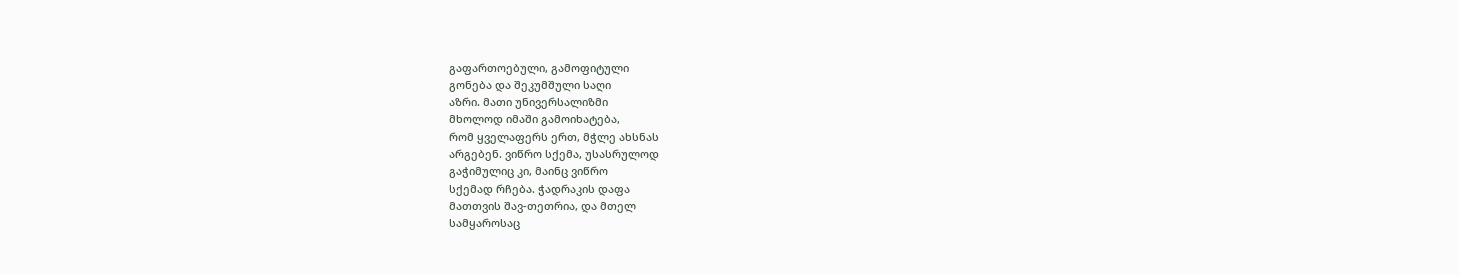გაფართოებული, გამოფიტული
გონება და შეკუმშული საღი
აზრი. მათი უნივერსალიზმი
მხოლოდ იმაში გამოიხატება,
რომ ყველაფერს ერთ, მჭლე ახსნას
არგებენ. ვიწრო სქემა, უსასრულოდ
გაჭიმულიც კი, მაინც ვიწრო
სქემად რჩება. ჭადრაკის დაფა
მათთვის შავ-თეთრია, და მთელ
სამყაროსაც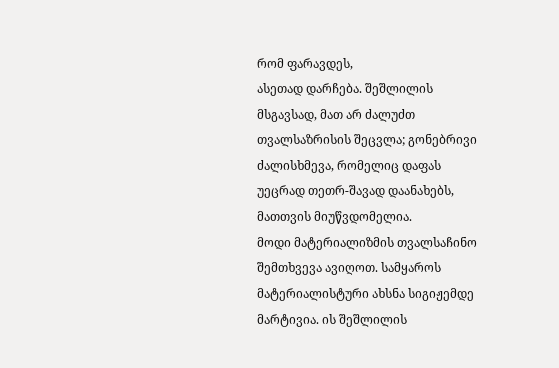რომ ფარავდეს,
ასეთად დარჩება. შეშლილის
მსგავსად, მათ არ ძალუძთ
თვალსაზრისის შეცვლა; გონებრივი
ძალისხმევა, რომელიც დაფას
უეცრად თეთრ-შავად დაანახებს,
მათთვის მიუწვდომელია.
მოდი მატერიალიზმის თვალსაჩინო
შემთხვევა ავიღოთ. სამყაროს
მატერიალისტური ახსნა სიგიჟემდე
მარტივია. ის შეშლილის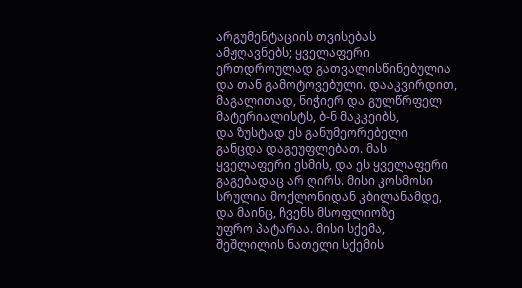არგუმენტაციის თვისებას
ამჟღავნებს; ყველაფერი
ერთდროულად გათვალისწინებულია
და თან გამოტოვებული. დააკვირდით,
მაგალითად, ნიჭიერ და გულწრფელ
მატერიალისტს, ბ-ნ მაკკეიბს,
და ზუსტად ეს განუმეორებელი
განცდა დაგეუფლებათ. მას
ყველაფერი ესმის, და ეს ყველაფერი
გაგებადაც არ ღირს. მისი კოსმოსი
სრულია მოქლონიდან კბილანამდე,
და მაინც, ჩვენს მსოფლიოზე
უფრო პატარაა. მისი სქემა,
შეშლილის ნათელი სქემის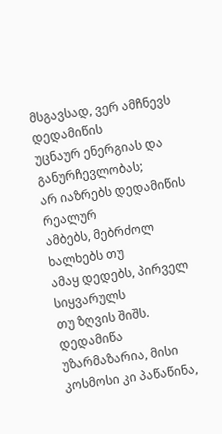მსგავსად, ვერ ამჩნევს დედამიწის
უცნაურ ენერგიას და განურჩევლობას;
არ იაზრებს დედამიწის რეალურ
ამბებს, მებრძოლ ხალხებს თუ
ამაყ დედებს, პირველ სიყვარულს
თუ ზღვის შიშს. დედამიწა
უზარმაზარია, მისი
კოსმოსი კი პაწაწინა,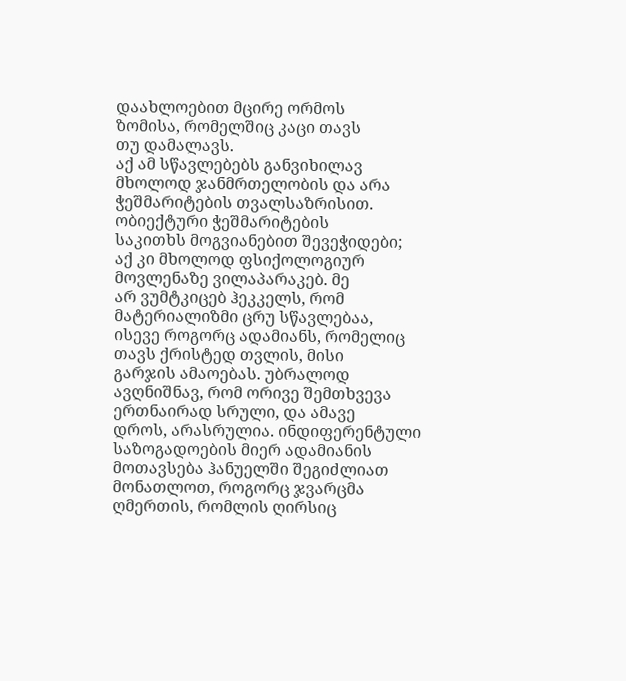დაახლოებით მცირე ორმოს
ზომისა, რომელშიც კაცი თავს
თუ დამალავს.
აქ ამ სწავლებებს განვიხილავ
მხოლოდ ჯანმრთელობის და არა
ჭეშმარიტების თვალსაზრისით.
ობიექტური ჭეშმარიტების
საკითხს მოგვიანებით შევეჭიდები;
აქ კი მხოლოდ ფსიქოლოგიურ
მოვლენაზე ვილაპარაკებ. მე
არ ვუმტკიცებ ჰეკკელს, რომ
მატერიალიზმი ცრუ სწავლებაა,
ისევე როგორც ადამიანს, რომელიც
თავს ქრისტედ თვლის, მისი
გარჯის ამაოებას. უბრალოდ
ავღნიშნავ, რომ ორივე შემთხვევა
ერთნაირად სრული, და ამავე
დროს, არასრულია. ინდიფერენტული
საზოგადოების მიერ ადამიანის
მოთავსება ჰანუელში შეგიძლიათ
მონათლოთ, როგორც ჯვარცმა
ღმერთის, რომლის ღირსიც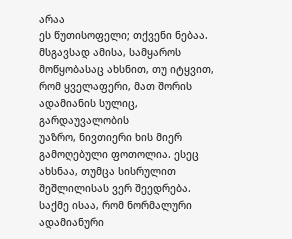არაა
ეს წუთისოფელი; თქვენი ნებაა.
მსგავსად ამისა, სამყაროს
მოწყობასაც ახსნით, თუ იტყვით,
რომ ყველაფერი, მათ შორის
ადამიანის სულიც, გარდაუვალობის
უაზრო, ნივთიერი ხის მიერ
გამოღებული ფოთოლია. ესეც
ახსნაა, თუმცა სისრულით
შეშლილისას ვერ შეედრება.
საქმე ისაა, რომ ნორმალური
ადამიანური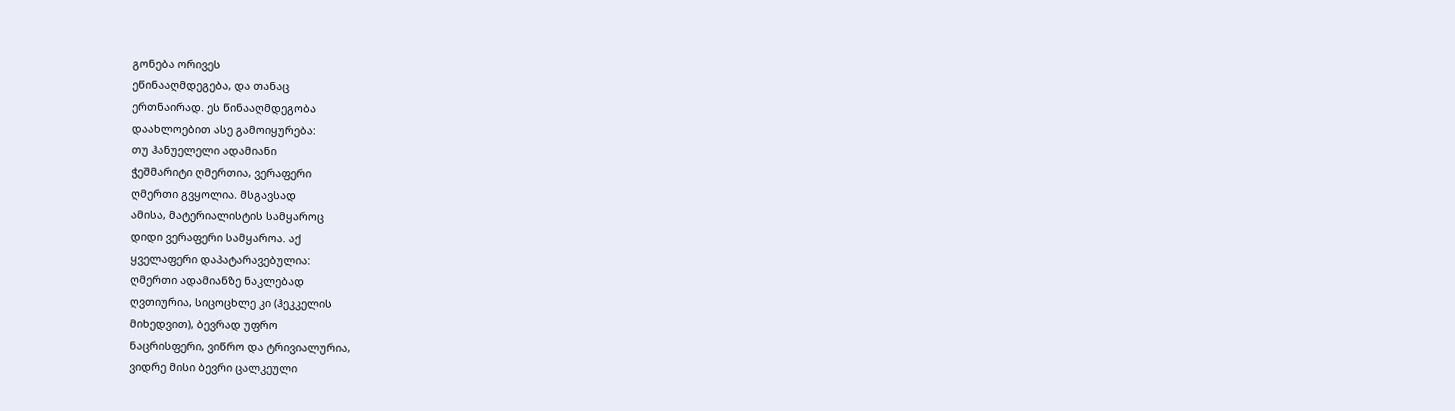გონება ორივეს
ეწინააღმდეგება, და თანაც
ერთნაირად. ეს წინააღმდეგობა
დაახლოებით ასე გამოიყურება:
თუ ჰანუელელი ადამიანი
ჭეშმარიტი ღმერთია, ვერაფერი
ღმერთი გვყოლია. მსგავსად
ამისა, მატერიალისტის სამყაროც
დიდი ვერაფერი სამყაროა. აქ
ყველაფერი დაპატარავებულია:
ღმერთი ადამიანზე ნაკლებად
ღვთიურია, სიცოცხლე კი (ჰეკკელის
მიხედვით), ბევრად უფრო
ნაცრისფერი, ვიწრო და ტრივიალურია,
ვიდრე მისი ბევრი ცალკეული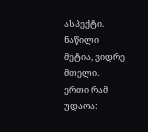ასპექტი. ნაწილი მეტია, ვიდრე
მთელი.
ერთი რამ უდაოა: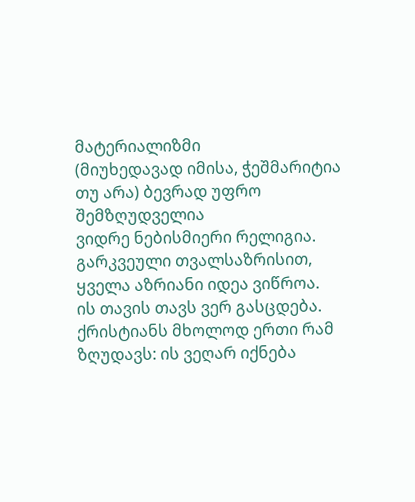მატერიალიზმი
(მიუხედავად იმისა, ჭეშმარიტია
თუ არა) ბევრად უფრო შემზღუდველია
ვიდრე ნებისმიერი რელიგია.
გარკვეული თვალსაზრისით,
ყველა აზრიანი იდეა ვიწროა.
ის თავის თავს ვერ გასცდება.
ქრისტიანს მხოლოდ ერთი რამ
ზღუდავს: ის ვეღარ იქნება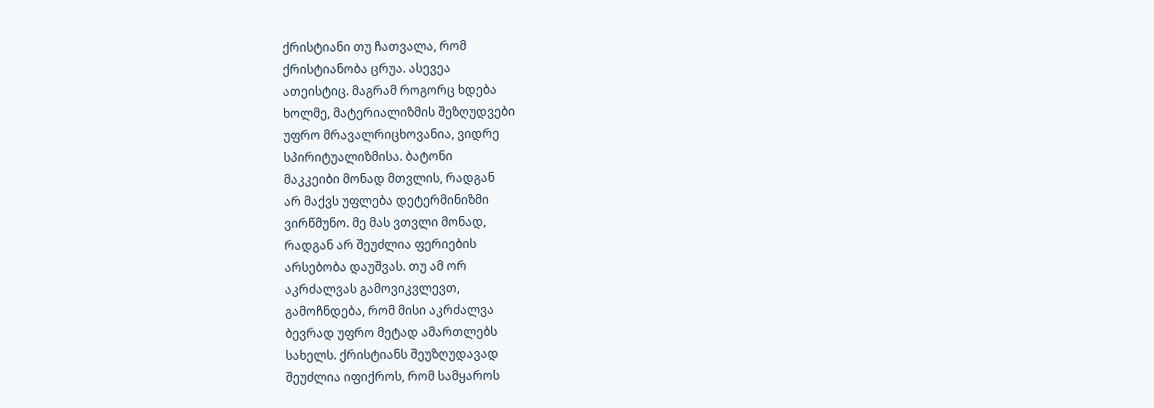ქრისტიანი თუ ჩათვალა, რომ
ქრისტიანობა ცრუა. ასევეა
ათეისტიც. მაგრამ როგორც ხდება
ხოლმე, მატერიალიზმის შეზღუდვები
უფრო მრავალრიცხოვანია, ვიდრე
სპირიტუალიზმისა. ბატონი
მაკკეიბი მონად მთვლის, რადგან
არ მაქვს უფლება დეტერმინიზმი
ვირწმუნო. მე მას ვთვლი მონად,
რადგან არ შეუძლია ფერიების
არსებობა დაუშვას. თუ ამ ორ
აკრძალვას გამოვიკვლევთ,
გამოჩნდება, რომ მისი აკრძალვა
ბევრად უფრო მეტად ამართლებს
სახელს. ქრისტიანს შეუზღუდავად
შეუძლია იფიქროს, რომ სამყაროს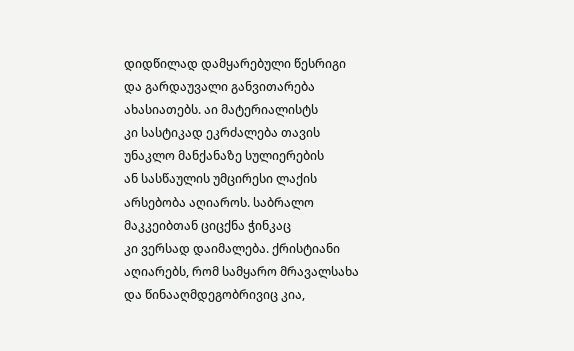დიდწილად დამყარებული წესრიგი
და გარდაუვალი განვითარება
ახასიათებს. აი მატერიალისტს
კი სასტიკად ეკრძალება თავის
უნაკლო მანქანაზე სულიერების
ან სასწაულის უმცირესი ლაქის
არსებობა აღიაროს. საბრალო
მაკკეიბთან ციცქნა ჭინკაც
კი ვერსად დაიმალება. ქრისტიანი
აღიარებს, რომ სამყარო მრავალსახა
და წინააღმდეგობრივიც კია,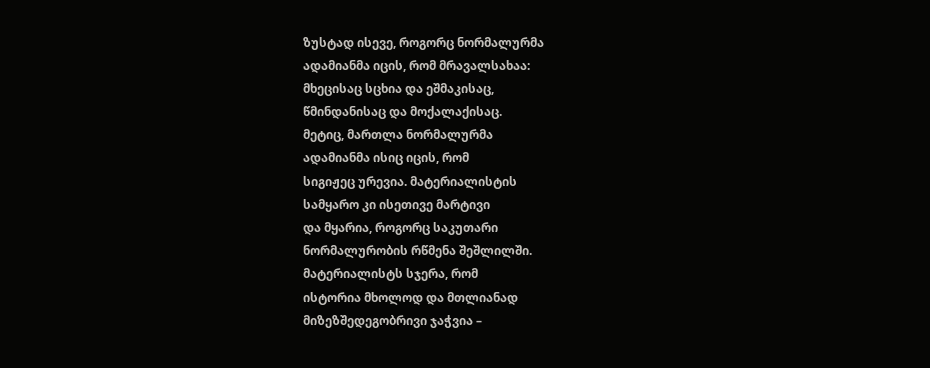ზუსტად ისევე, როგორც ნორმალურმა
ადამიანმა იცის, რომ მრავალსახაა:
მხეცისაც სცხია და ეშმაკისაც,
წმინდანისაც და მოქალაქისაც.
მეტიც, მართლა ნორმალურმა
ადამიანმა ისიც იცის, რომ
სიგიჟეც ურევია. მატერიალისტის
სამყარო კი ისეთივე მარტივი
და მყარია, როგორც საკუთარი
ნორმალურობის რწმენა შეშლილში.
მატერიალისტს სჯერა, რომ
ისტორია მხოლოდ და მთლიანად
მიზეზშედეგობრივი ჯაჭვია –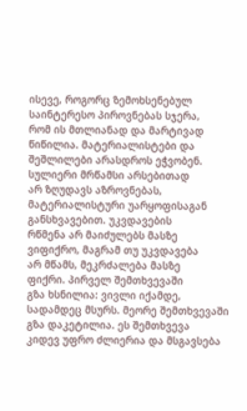ისევე, როგორც ზემოხსენებულ
საინტერესო პიროვნებას სჯერა,
რომ ის მთლიანად და მარტივად
წიწილია. მატერიალისტები და
შეშლილები არასდროს ეჭვობენ.
სულიერი მრწამსი არსებითად
არ ზღუდავს აზროვნებას,
მატერიალისტური უარყოფისაგან
განსხვავებით. უკვდავების
რწმენა არ მაიძულებს მასზე
ვიფიქრო, მაგრამ თუ უკვდავება
არ მწამს, მეკრძალება მასზე
ფიქრი. პირველ შემთხვევაში
გზა ხსნილია: ვივლი იქამდე,
სადამდეც მსურს. მეორე შემთხვევაში
გზა დაკეტილია. ეს შემთხვევა
კიდევ უფრო ძლიერია და მსგავსება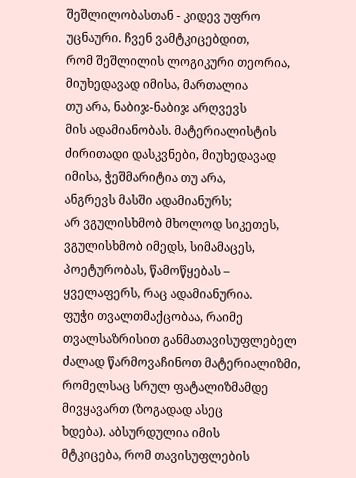შეშლილობასთან - კიდევ უფრო
უცნაური. ჩვენ ვამტკიცებდით,
რომ შეშლილის ლოგიკური თეორია,
მიუხედავად იმისა, მართალია
თუ არა, ნაბიჯ-ნაბიჯ არღვევს
მის ადამიანობას. მატერიალისტის
ძირითადი დასკვნები, მიუხედავად
იმისა, ჭეშმარიტია თუ არა,
ანგრევს მასში ადამიანურს;
არ ვგულისხმობ მხოლოდ სიკეთეს,
ვგულისხმობ იმედს, სიმამაცეს,
პოეტურობას, წამოწყებას –
ყველაფერს, რაც ადამიანურია.
ფუჭი თვალთმაქცობაა, რაიმე
თვალსაზრისით განმათავისუფლებელ
ძალად წარმოვაჩინოთ მატერიალიზმი,
რომელსაც სრულ ფატალიზმამდე
მივყავართ (ზოგადად ასეც
ხდება). აბსურდულია იმის
მტკიცება, რომ თავისუფლების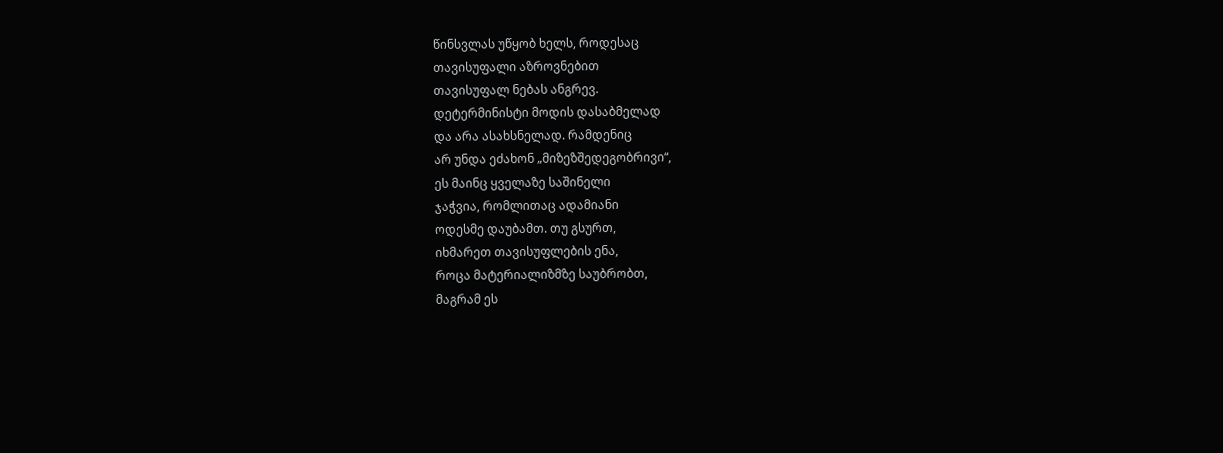წინსვლას უწყობ ხელს, როდესაც
თავისუფალი აზროვნებით
თავისუფალ ნებას ანგრევ.
დეტერმინისტი მოდის დასაბმელად
და არა ასახსნელად. რამდენიც
არ უნდა ეძახონ „მიზეზშედეგობრივი“,
ეს მაინც ყველაზე საშინელი
ჯაჭვია, რომლითაც ადამიანი
ოდესმე დაუბამთ. თუ გსურთ,
იხმარეთ თავისუფლების ენა,
როცა მატერიალიზმზე საუბრობთ,
მაგრამ ეს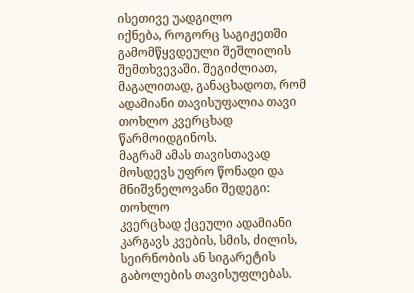ისეთივე უადგილო
იქნება, როგორც საგიჟეთში
გამომწყვდეული შეშლილის
შემთხვევაში. შეგიძლიათ,
მაგალითად, განაცხადოთ, რომ
ადამიანი თავისუფალია თავი
თოხლო კვერცხად წარმოიდგინოს.
მაგრამ ამას თავისთავად
მოსდევს უფრო წონადი და
მნიშვნელოვანი შედეგი: თოხლო
კვერცხად ქცეული ადამიანი
კარგავს კვების, სმის, ძილის,
სეირნობის ან სიგარეტის
გაბოლების თავისუფლებას.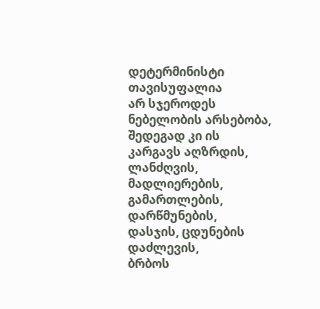დეტერმინისტი თავისუფალია
არ სჯეროდეს ნებელობის არსებობა,
შედეგად კი ის კარგავს აღზრდის,
ლანძღვის, მადლიერების,
გამართლების, დარწმუნების,
დასჯის, ცდუნების დაძლევის,
ბრბოს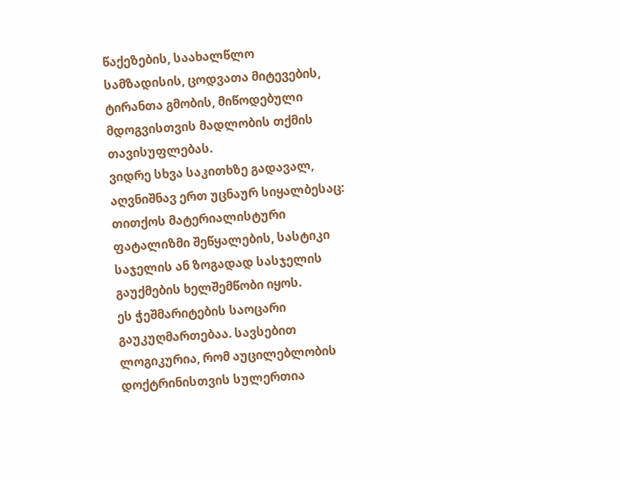წაქეზების, საახალწლო
სამზადისის, ცოდვათა მიტევების,
ტირანთა გმობის, მიწოდებული
მდოგვისთვის მადლობის თქმის
თავისუფლებას.
ვიდრე სხვა საკითხზე გადავალ,
აღვნიშნავ ერთ უცნაურ სიყალბესაც:
თითქოს მატერიალისტური
ფატალიზმი შეწყალების, სასტიკი
საჯელის ან ზოგადად სასჯელის
გაუქმების ხელშემწობი იყოს.
ეს ჭეშმარიტების საოცარი
გაუკუღმართებაა. სავსებით
ლოგიკურია, რომ აუცილებლობის
დოქტრინისთვის სულერთია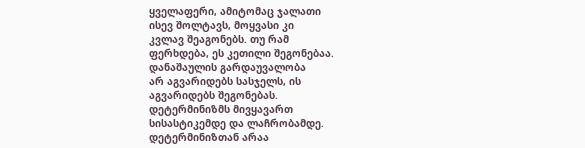ყველაფერი, ამიტომაც ჯალათი
ისევ შოლტავს, მოყვასი კი
კვლავ შეაგონებს. თუ რამ
ფერხდება, ეს კეთილი შეგონებაა.
დანაშაულის გარდაუვალობა
არ აგვარიდებს სასჯელს, ის
აგვარიდებს შეგონებას.
დეტერმინიზმს მივყავართ
სისასტიკემდე და ლაჩრობამდე.
დეტერმინიზთან არაა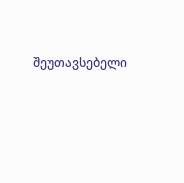შეუთავსებელი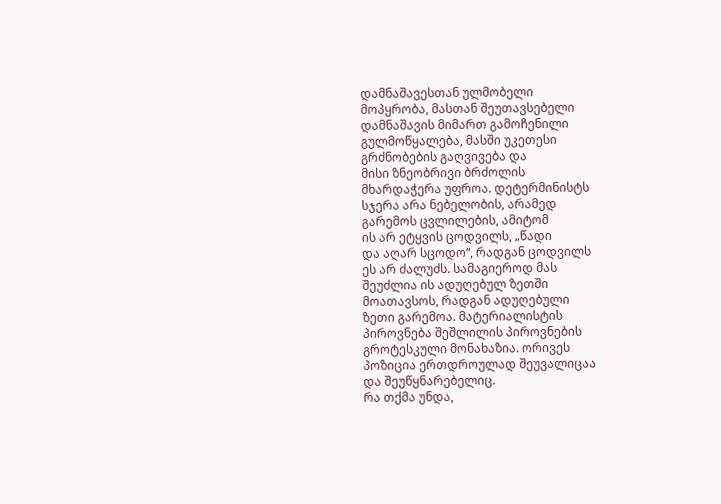დამნაშავესთან ულმობელი
მოპყრობა, მასთან შეუთავსებელი
დამნაშავის მიმართ გამოჩენილი
გულმოწყალება, მასში უკეთესი
გრძნობების გაღვივება და
მისი ზნეობრივი ბრძოლის
მხარდაჭერა უფროა. დეტერმინისტს
სჯერა არა ნებელობის, არამედ
გარემოს ცვლილების, ამიტომ
ის არ ეტყვის ცოდვილს, „წადი
და აღარ სცოდო“, რადგან ცოდვილს
ეს არ ძალუძს. სამაგიეროდ მას
შეუძლია ის ადუღებულ ზეთში
მოათავსოს, რადგან ადუღებული
ზეთი გარემოა. მატერიალისტის
პიროვნება შეშლილის პიროვნების
გროტესკული მონახაზია. ორივეს
პოზიცია ერთდროულად შეუვალიცაა
და შეუწყნარებელიც.
რა თქმა უნდა,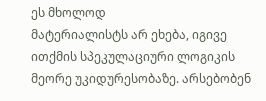ეს მხოლოდ
მატერიალისტს არ ეხება, იგივე
ითქმის სპეკულაციური ლოგიკის
მეორე უკიდურესობაზე. არსებობენ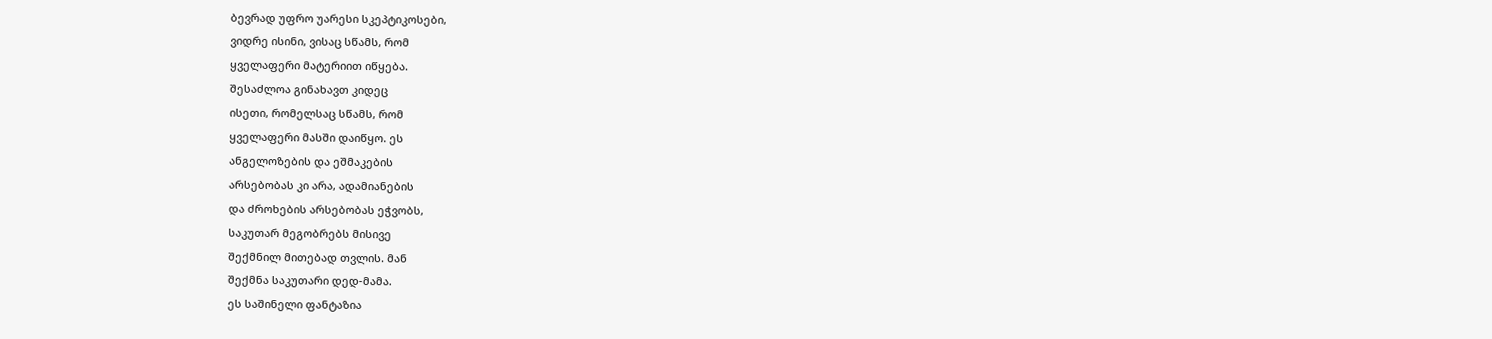ბევრად უფრო უარესი სკეპტიკოსები,
ვიდრე ისინი, ვისაც სწამს, რომ
ყველაფერი მატერიით იწყება.
შესაძლოა გინახავთ კიდეც
ისეთი, რომელსაც სწამს, რომ
ყველაფერი მასში დაიწყო. ეს
ანგელოზების და ეშმაკების
არსებობას კი არა, ადამიანების
და ძროხების არსებობას ეჭვობს,
საკუთარ მეგობრებს მისივე
შექმნილ მითებად თვლის. მან
შექმნა საკუთარი დედ-მამა.
ეს საშინელი ფანტაზია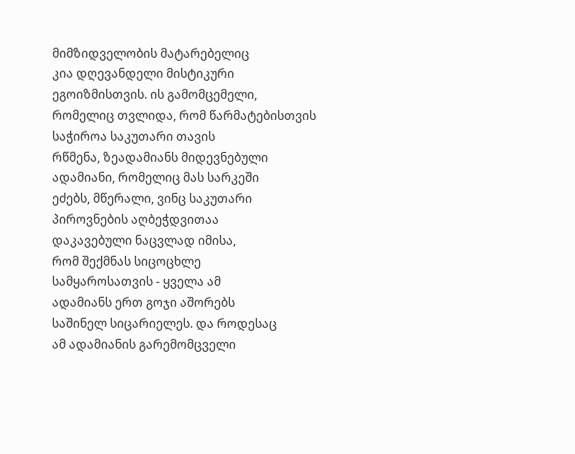მიმზიდველობის მატარებელიც
კია დღევანდელი მისტიკური
ეგოიზმისთვის. ის გამომცემელი,
რომელიც თვლიდა, რომ წარმატებისთვის
საჭიროა საკუთარი თავის
რწმენა, ზეადამიანს მიდევნებული
ადამიანი, რომელიც მას სარკეში
ეძებს, მწერალი, ვინც საკუთარი
პიროვნების აღბეჭდვითაა
დაკავებული ნაცვლად იმისა,
რომ შექმნას სიცოცხლე
სამყაროსათვის - ყველა ამ
ადამიანს ერთ გოჯი აშორებს
საშინელ სიცარიელეს. და როდესაც
ამ ადამიანის გარემომცველი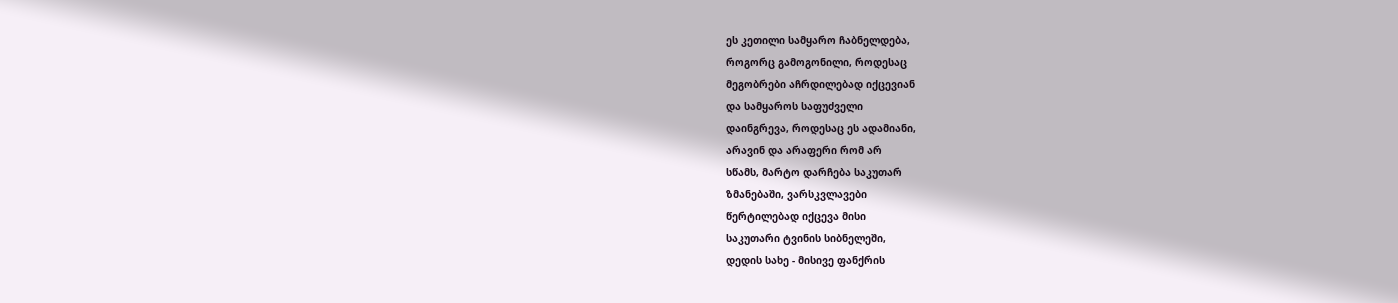ეს კეთილი სამყარო ჩაბნელდება,
როგორც გამოგონილი, როდესაც
მეგობრები აჩრდილებად იქცევიან
და სამყაროს საფუძველი
დაინგრევა, როდესაც ეს ადამიანი,
არავინ და არაფერი რომ არ
სწამს, მარტო დარჩება საკუთარ
ზმანებაში, ვარსკვლავები
წერტილებად იქცევა მისი
საკუთარი ტვინის სიბნელეში,
დედის სახე - მისივე ფანქრის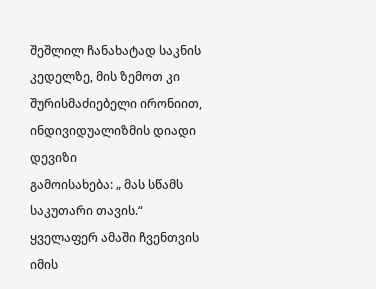შეშლილ ჩანახატად საკნის
კედელზე, მის ზემოთ კი
შურისმაძიებელი ირონიით,
ინდივიდუალიზმის დიადი დევიზი
გამოისახება: „ მას სწამს
საკუთარი თავის.“
ყველაფერ ამაში ჩვენთვის იმის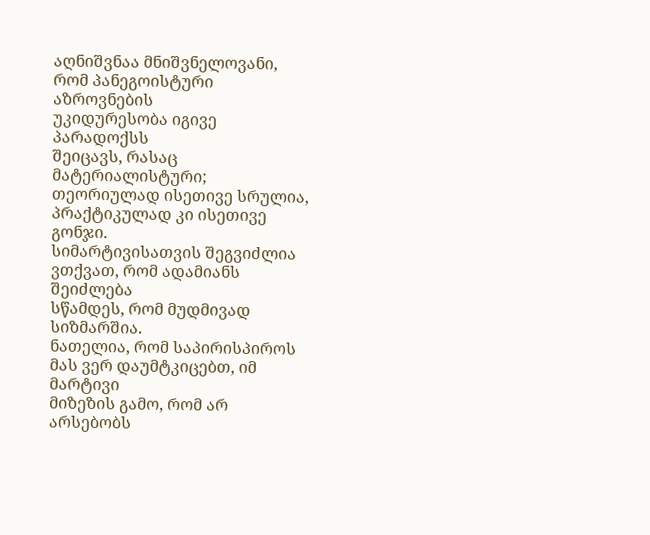აღნიშვნაა მნიშვნელოვანი,
რომ პანეგოისტური აზროვნების
უკიდურესობა იგივე პარადოქსს
შეიცავს, რასაც მატერიალისტური;
თეორიულად ისეთივე სრულია,
პრაქტიკულად კი ისეთივე გონჯი.
სიმარტივისათვის შეგვიძლია
ვთქვათ, რომ ადამიანს შეიძლება
სწამდეს, რომ მუდმივად სიზმარშია.
ნათელია, რომ საპირისპიროს
მას ვერ დაუმტკიცებთ, იმ მარტივი
მიზეზის გამო, რომ არ არსებობს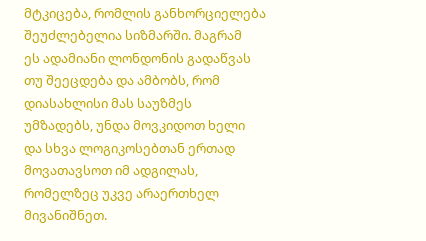მტკიცება, რომლის განხორციელება
შეუძლებელია სიზმარში. მაგრამ
ეს ადამიანი ლონდონის გადაწვას
თუ შეეცდება და ამბობს, რომ
დიასახლისი მას საუზმეს
უმზადებს, უნდა მოვკიდოთ ხელი
და სხვა ლოგიკოსებთან ერთად
მოვათავსოთ იმ ადგილას,
რომელზეც უკვე არაერთხელ
მივანიშნეთ.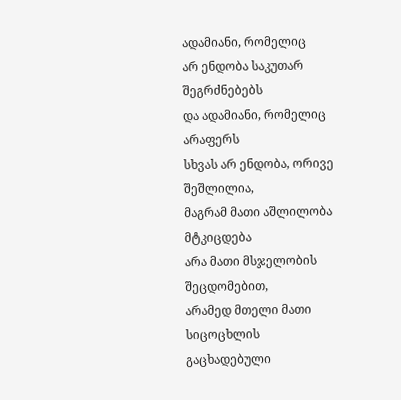ადამიანი, რომელიც
არ ენდობა საკუთარ შეგრძნებებს
და ადამიანი, რომელიც არაფერს
სხვას არ ენდობა, ორივე შეშლილია,
მაგრამ მათი აშლილობა მტკიცდება
არა მათი მსჯელობის შეცდომებით,
არამედ მთელი მათი სიცოცხლის
გაცხადებული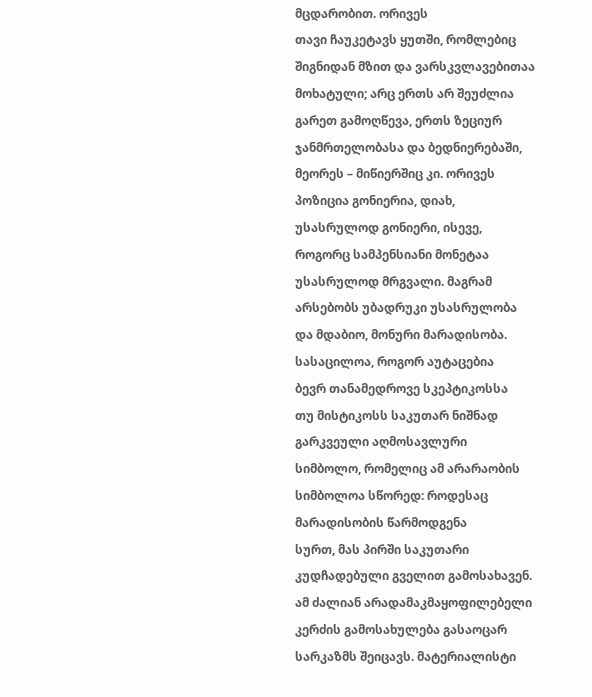მცდარობით. ორივეს
თავი ჩაუკეტავს ყუთში, რომლებიც
შიგნიდან მზით და ვარსკვლავებითაა
მოხატული; არც ერთს არ შეუძლია
გარეთ გამოღწევა, ერთს ზეციურ
ჯანმრთელობასა და ბედნიერებაში,
მეორეს – მიწიერშიც კი. ორივეს
პოზიცია გონიერია, დიახ,
უსასრულოდ გონიერი, ისევე,
როგორც სამპენსიანი მონეტაა
უსასრულოდ მრგვალი. მაგრამ
არსებობს უბადრუკი უსასრულობა
და მდაბიო, მონური მარადისობა.
სასაცილოა, როგორ აუტაცებია
ბევრ თანამედროვე სკეპტიკოსსა
თუ მისტიკოსს საკუთარ ნიშნად
გარკვეული აღმოსავლური
სიმბოლო, რომელიც ამ არარაობის
სიმბოლოა სწორედ: როდესაც
მარადისობის წარმოდგენა
სურთ, მას პირში საკუთარი
კუდჩადებული გველით გამოსახავენ.
ამ ძალიან არადამაკმაყოფილებელი
კერძის გამოსახულება გასაოცარ
სარკაზმს შეიცავს. მატერიალისტი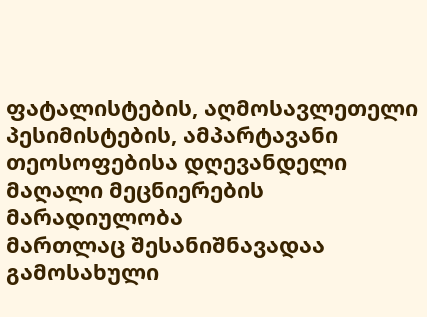ფატალისტების, აღმოსავლეთელი
პესიმისტების, ამპარტავანი
თეოსოფებისა დღევანდელი
მაღალი მეცნიერების მარადიულობა
მართლაც შესანიშნავადაა
გამოსახული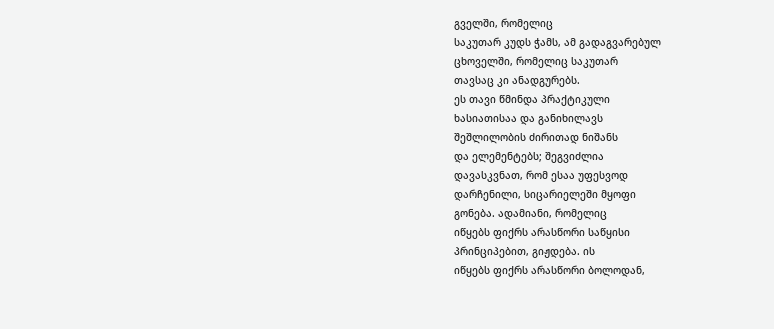გველში, რომელიც
საკუთარ კუდს ჭამს, ამ გადაგვარებულ
ცხოველში, რომელიც საკუთარ
თავსაც კი ანადგურებს.
ეს თავი წმინდა პრაქტიკული
ხასიათისაა და განიხილავს
შეშლილობის ძირითად ნიშანს
და ელემენტებს; შეგვიძლია
დავასკვნათ, რომ ესაა უფესვოდ
დარჩენილი, სიცარიელეში მყოფი
გონება. ადამიანი, რომელიც
იწყებს ფიქრს არასწორი საწყისი
პრინციპებით, გიჟდება. ის
იწყებს ფიქრს არასწორი ბოლოდან,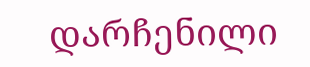დარჩენილი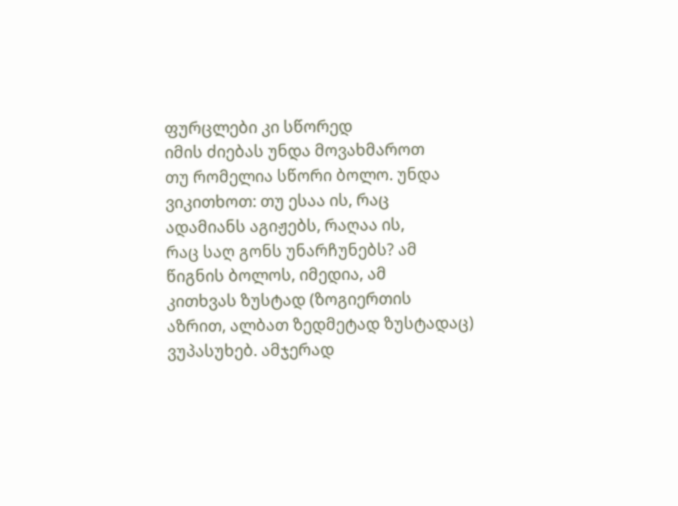ფურცლები კი სწორედ
იმის ძიებას უნდა მოვახმაროთ
თუ რომელია სწორი ბოლო. უნდა
ვიკითხოთ: თუ ესაა ის, რაც
ადამიანს აგიჟებს, რაღაა ის,
რაც საღ გონს უნარჩუნებს? ამ
წიგნის ბოლოს, იმედია, ამ
კითხვას ზუსტად (ზოგიერთის
აზრით, ალბათ ზედმეტად ზუსტადაც)
ვუპასუხებ. ამჯერად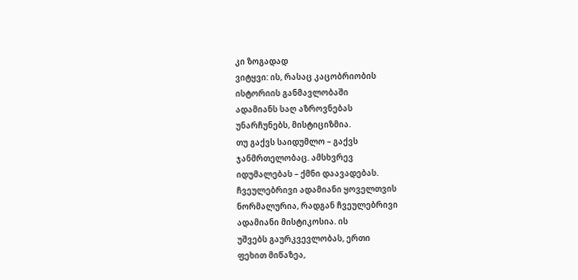კი ზოგადად
ვიტყვი: ის, რასაც კაცობრიობის
ისტორიის განმავლობაში
ადამიანს საღ აზროვნებას
უნარჩუნებს, მისტიციზმია.
თუ გაქვს საიდუმლო – გაქვს
ჯანმრთელობაც. ამსხვრევ
იდუმალებას – ქმნი დაავადებას.
ჩვეულებრივი ადამიანი ყოველთვის
ნორმალურია, რადგან ჩვეულებრივი
ადამიანი მისტიკოსია. ის
უშვებს გაურკვევლობას, ერთი
ფეხით მიწაზეა,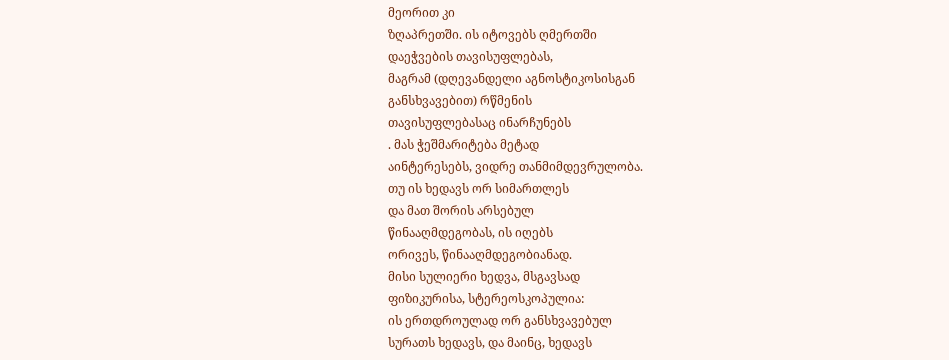მეორით კი
ზღაპრეთში. ის იტოვებს ღმერთში
დაეჭვების თავისუფლებას,
მაგრამ (დღევანდელი აგნოსტიკოსისგან
განსხვავებით) რწმენის
თავისუფლებასაც ინარჩუნებს
. მას ჭეშმარიტება მეტად
აინტერესებს, ვიდრე თანმიმდევრულობა.
თუ ის ხედავს ორ სიმართლეს
და მათ შორის არსებულ
წინააღმდეგობას, ის იღებს
ორივეს, წინააღმდეგობიანად.
მისი სულიერი ხედვა, მსგავსად
ფიზიკურისა, სტერეოსკოპულია:
ის ერთდროულად ორ განსხვავებულ
სურათს ხედავს, და მაინც, ხედავს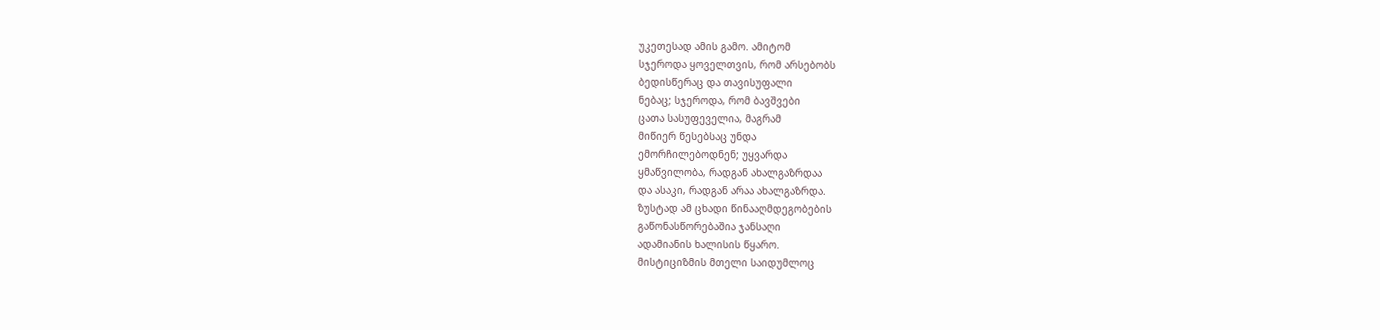უკეთესად ამის გამო. ამიტომ
სჯეროდა ყოველთვის, რომ არსებობს
ბედისწერაც და თავისუფალი
ნებაც; სჯეროდა, რომ ბავშვები
ცათა სასუფეველია, მაგრამ
მიწიერ წესებსაც უნდა
ემორჩილებოდნენ; უყვარდა
ყმაწვილობა, რადგან ახალგაზრდაა
და ასაკი, რადგან არაა ახალგაზრდა.
ზუსტად ამ ცხადი წინააღმდეგობების
გაწონასწორებაშია ჯანსაღი
ადამიანის ხალისის წყარო.
მისტიციზმის მთელი საიდუმლოც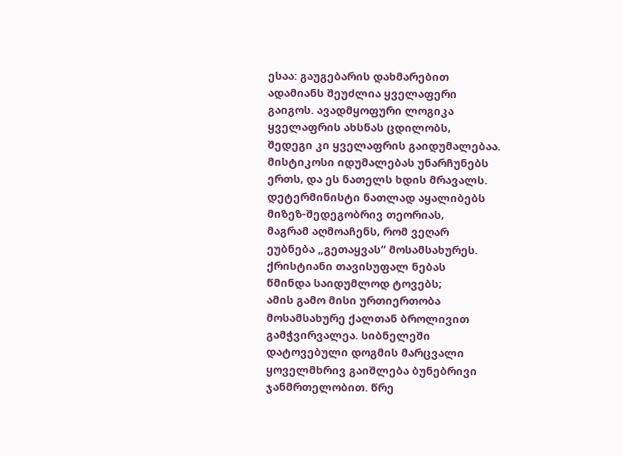ესაა: გაუგებარის დახმარებით
ადამიანს შეუძლია ყველაფერი
გაიგოს. ავადმყოფური ლოგიკა
ყველაფრის ახსნას ცდილობს,
შედეგი კი ყველაფრის გაიდუმალებაა.
მისტიკოსი იდუმალებას უნარჩუნებს
ერთს, და ეს ნათელს ხდის მრავალს.
დეტერმინისტი ნათლად აყალიბებს
მიზეზ-შედეგობრივ თეორიას,
მაგრამ აღმოაჩენს, რომ ვეღარ
ეუბნება „გეთაყვას“ მოსამსახურეს.
ქრისტიანი თავისუფალ ნებას
წმინდა საიდუმლოდ ტოვებს;
ამის გამო მისი ურთიერთობა
მოსამსახურე ქალთან ბროლივით
გამჭვირვალეა. სიბნელეში
დატოვებული დოგმის მარცვალი
ყოველმხრივ გაიშლება ბუნებრივი
ჯანმრთელობით. წრე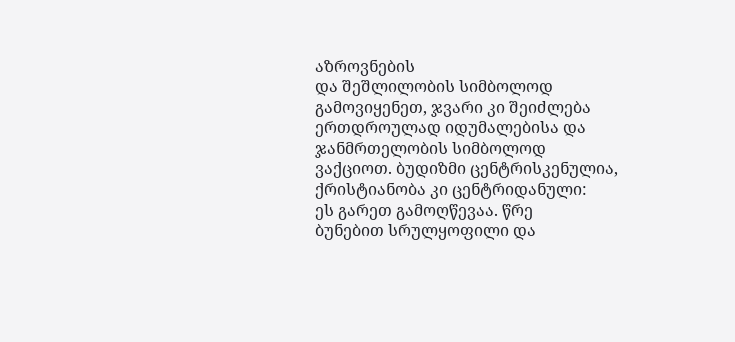აზროვნების
და შეშლილობის სიმბოლოდ
გამოვიყენეთ, ჯვარი კი შეიძლება
ერთდროულად იდუმალებისა და
ჯანმრთელობის სიმბოლოდ
ვაქციოთ. ბუდიზმი ცენტრისკენულია,
ქრისტიანობა კი ცენტრიდანული:
ეს გარეთ გამოღწევაა. წრე
ბუნებით სრულყოფილი და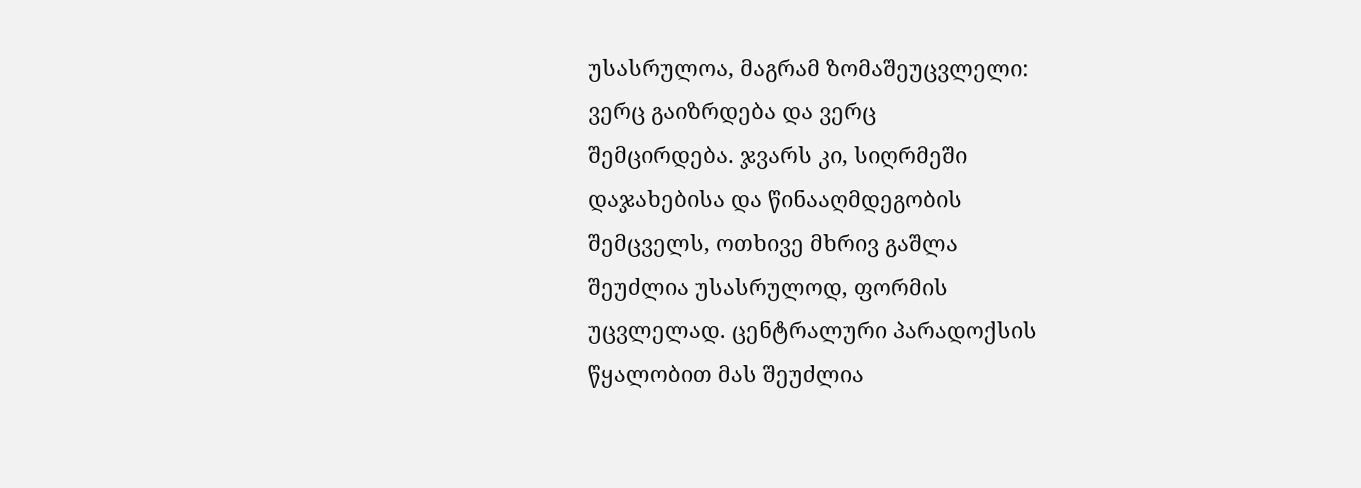უსასრულოა, მაგრამ ზომაშეუცვლელი:
ვერც გაიზრდება და ვერც
შემცირდება. ჯვარს კი, სიღრმეში
დაჯახებისა და წინააღმდეგობის
შემცველს, ოთხივე მხრივ გაშლა
შეუძლია უსასრულოდ, ფორმის
უცვლელად. ცენტრალური პარადოქსის
წყალობით მას შეუძლია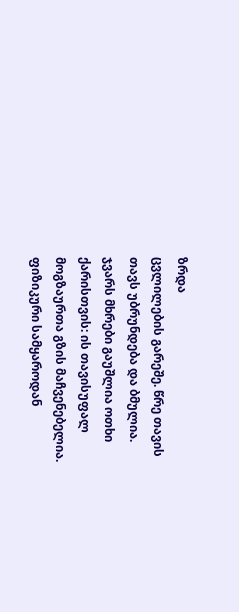ზრდა
ცვლილების გარეშე. წრე თავის
თავს უბრუნდება და ბმულია.
ჯვარს მხრები გაუშლია ოთხი
ქარისთვის: ის თავისუფალ
მოგზაურთა გზის მაჩვენებელია.
ფიზიკური სამყაროდან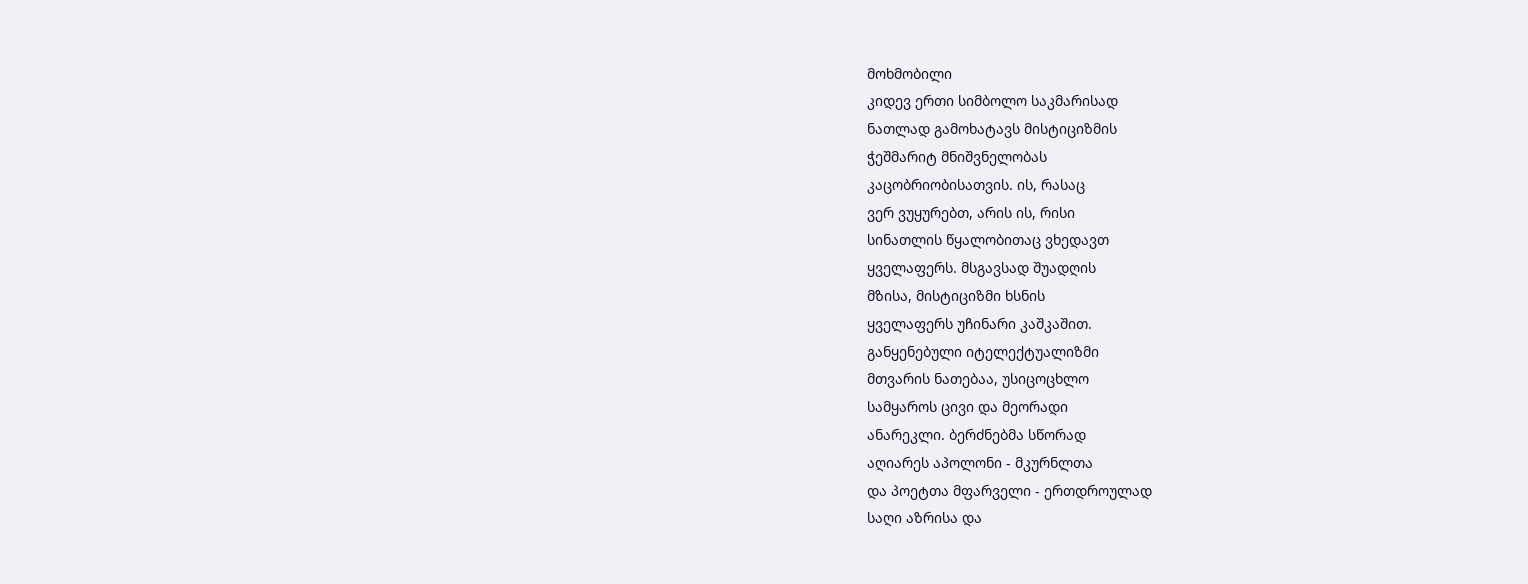მოხმობილი
კიდევ ერთი სიმბოლო საკმარისად
ნათლად გამოხატავს მისტიციზმის
ჭეშმარიტ მნიშვნელობას
კაცობრიობისათვის. ის, რასაც
ვერ ვუყურებთ, არის ის, რისი
სინათლის წყალობითაც ვხედავთ
ყველაფერს. მსგავსად შუადღის
მზისა, მისტიციზმი ხსნის
ყველაფერს უჩინარი კაშკაშით.
განყენებული იტელექტუალიზმი
მთვარის ნათებაა, უსიცოცხლო
სამყაროს ცივი და მეორადი
ანარეკლი. ბერძნებმა სწორად
აღიარეს აპოლონი - მკურნლთა
და პოეტთა მფარველი - ერთდროულად
საღი აზრისა და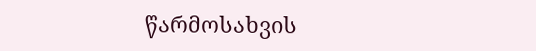წარმოსახვის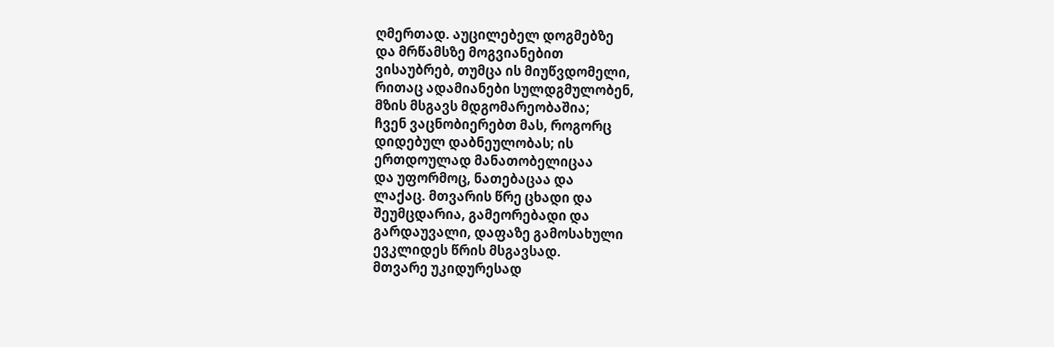ღმერთად. აუცილებელ დოგმებზე
და მრწამსზე მოგვიანებით
ვისაუბრებ, თუმცა ის მიუწვდომელი,
რითაც ადამიანები სულდგმულობენ,
მზის მსგავს მდგომარეობაშია;
ჩვენ ვაცნობიერებთ მას, როგორც
დიდებულ დაბნეულობას; ის
ერთდოულად მანათობელიცაა
და უფორმოც, ნათებაცაა და
ლაქაც. მთვარის წრე ცხადი და
შეუმცდარია, გამეორებადი და
გარდაუვალი, დაფაზე გამოსახული
ევკლიდეს წრის მსგავსად.
მთვარე უკიდურესად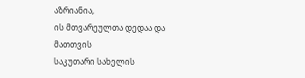აზრიანია,
ის მთვარეულთა დედაა და მათთვის
საკუთარი სახელის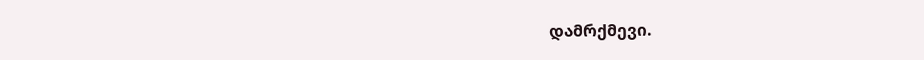დამრქმევი.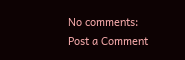No comments:
Post a Comment